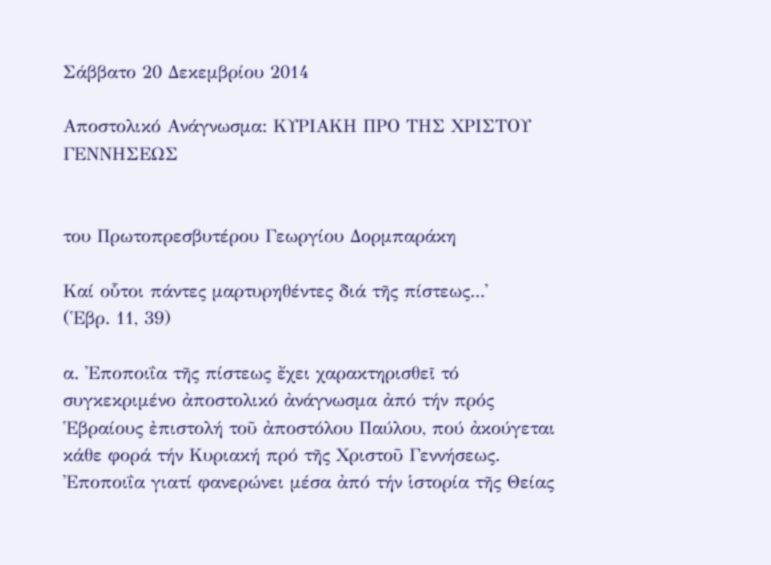Σάββατο 20 Δεκεμβρίου 2014

Αποστολικό Ανάγνωσμα: ΚΥΡΙΑΚΗ ΠΡΟ ΤΗΣ ΧΡΙΣΤΟΥ ΓΕΝΝΗΣΕΩΣ


του Πρωτοπρεσβυτέρου Γεωργίου Δορμπαράκη

Καί οὗτοι πάντες μαρτυρηθέντες διά τῆς πίστεως...᾽
(῾Εβρ. 11, 39)

α. ᾽Εποποιΐα τῆς πίστεως ἔχει χαρακτηρισθεῖ τό συγκεκριμένο ἀποστολικό ἀνάγνωσμα ἀπό τήν πρός ῾Εβραίους ἐπιστολή τοῦ ἀποστόλου Παύλου, πού ἀκούγεται κάθε φορά τήν Κυριακή πρό τῆς Χριστοῦ Γεννήσεως. ᾽Εποποιΐα γιατί φανερώνει μέσα ἀπό τήν ἱστορία τῆς Θείας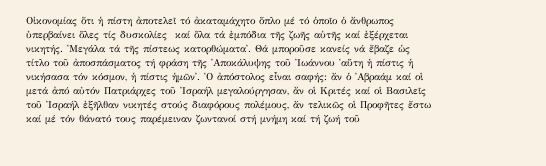Οἰκονομίας ὅτι ἡ πίστη ἀποτελεῖ τό ἀκαταμάχητο ὅπλο μέ τό ὁποῖο ὁ ἄνθρωπος ὑπερβαίνει ὅλες τίς δυσκολίες  καί ὅλα τά ἐμπόδια τῆς ζωῆς αὐτῆς καί ἐξέρχεται νικητής. ῾Μεγάλα τά τῆς πίστεως κατορθώματα᾽. Θά μποροῦσε κανείς νά ἔβαζε ὡς τίτλο τοῦ ἀποσπάσματος τή φράση τῆς ᾽Αποκάλυψης τοῦ ᾽Ιωάννου ῾αὕτη ἡ πίστις ἡ νικήσασα τόν κόσμον, ἡ πίστις ἡμῶν᾽. ῾Ο ἀπόστολος εἶναι σαφής: ἄν ὁ ᾽Αβραάμ καί οἱ μετά ἀπό αὐτόν Πατριάρχες τοῦ ᾽Ισραήλ μεγαλούργησαν, ἄν οἱ Κριτές καί οἱ Βασιλεῖς τοῦ ᾽Ισραήλ ἐξῆλθαν νικητές στούς διαφόρους πολέμους, ἄν τελικῶς οἱ Προφῆτες ἔστω καί μέ τόν θάνατό τους παρέμειναν ζωντανοί στή μνήμη καί τή ζωή τοῦ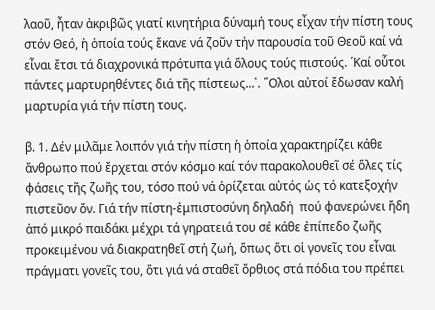λαοῦ, ἦταν ἀκριβῶς γιατί κινητήρια δύναμή τους εἶχαν τήν πίστη τους στόν Θεό, ἡ ὁποία τούς ἔκανε νά ζοῦν τήν παρουσία τοῦ Θεοῦ καί νά εἶναι ἔτσι τά διαχρονικά πρότυπα γιά ὅλους τούς πιστούς. ῾Καί οὗτοι πάντες μαρτυρηθέντες διά τῆς πίστεως...᾽. ῞Ολοι αὐτοί ἔδωσαν καλή μαρτυρία γιά τήν πίστη τους.

β. 1. Δέν μιλᾶμε λοιπόν γιά τήν πίστη ἡ ὁποία χαρακτηρίζει κάθε ἄνθρωπο πού ἔρχεται στόν κόσμο καί τόν παρακολουθεῖ σέ ὅλες τίς φάσεις τῆς ζωῆς του, τόσο πού νά ὁρίζεται αὐτός ὡς τό κατεξοχήν πιστεῦον ὄν. Γιά τήν πίστη-ἐμπιστοσύνη δηλαδή  πού φανερώνει ἤδη ἀπό μικρό παιδάκι μέχρι τά γηρατειά του σέ κάθε ἐπίπεδο ζωῆς προκειμένου νά διακρατηθεῖ στή ζωή, ὅπως ὅτι οἱ γονεῖς του εἶναι πράγματι γονεῖς του, ὅτι γιά νά σταθεῖ ὄρθιος στά πόδια του πρέπει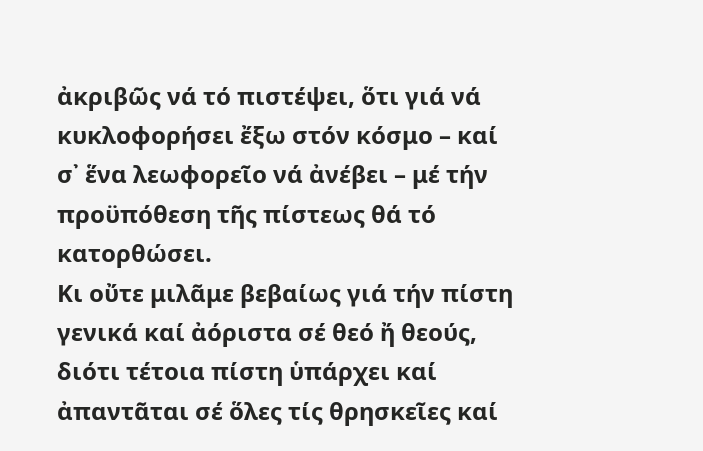ἀκριβῶς νά τό πιστέψει, ὅτι γιά νά κυκλοφορήσει ἔξω στόν κόσμο – καί σ᾽ ἕνα λεωφορεῖο νά ἀνέβει – μέ τήν προϋπόθεση τῆς πίστεως θά τό κατορθώσει.
Κι οὔτε μιλᾶμε βεβαίως γιά τήν πίστη γενικά καί ἀόριστα σέ θεό ἤ θεούς, διότι τέτοια πίστη ὑπάρχει καί ἀπαντᾶται σέ ὅλες τίς θρησκεῖες καί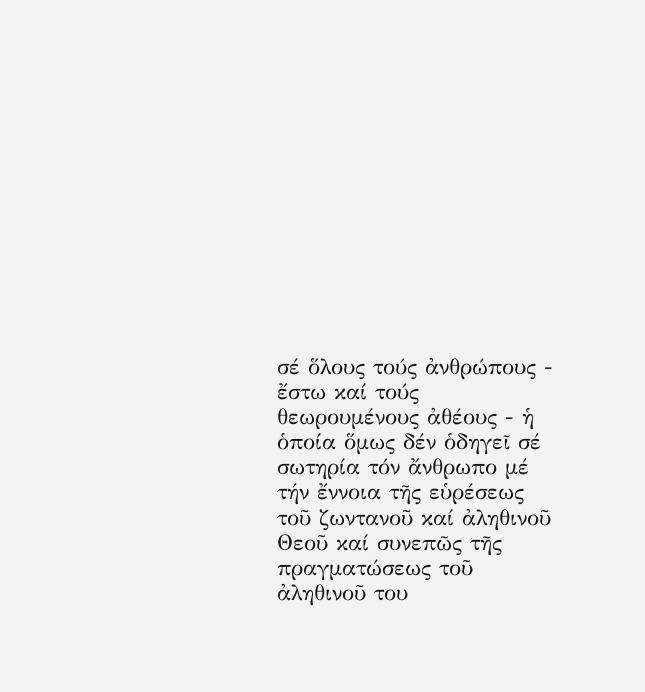σέ ὅλους τούς ἀνθρώπους - ἔστω καί τούς θεωρουμένους ἀθέους - ἡ ὁποία ὅμως δέν ὁδηγεῖ σέ σωτηρία τόν ἄνθρωπο μέ τήν ἔννοια τῆς εὑρέσεως τοῦ ζωντανοῦ καί ἀληθινοῦ Θεοῦ καί συνεπῶς τῆς πραγματώσεως τοῦ ἀληθινοῦ του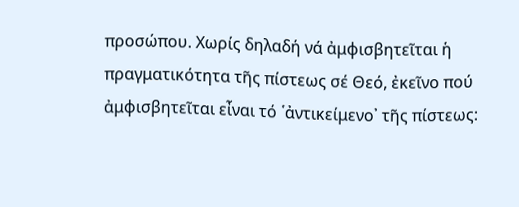προσώπου. Χωρίς δηλαδή νά ἀμφισβητεῖται ἡ πραγματικότητα τῆς πίστεως σέ Θεό, ἐκεῖνο πού ἀμφισβητεῖται εἶναι τό ῾ἀντικείμενο᾽ τῆς πίστεως: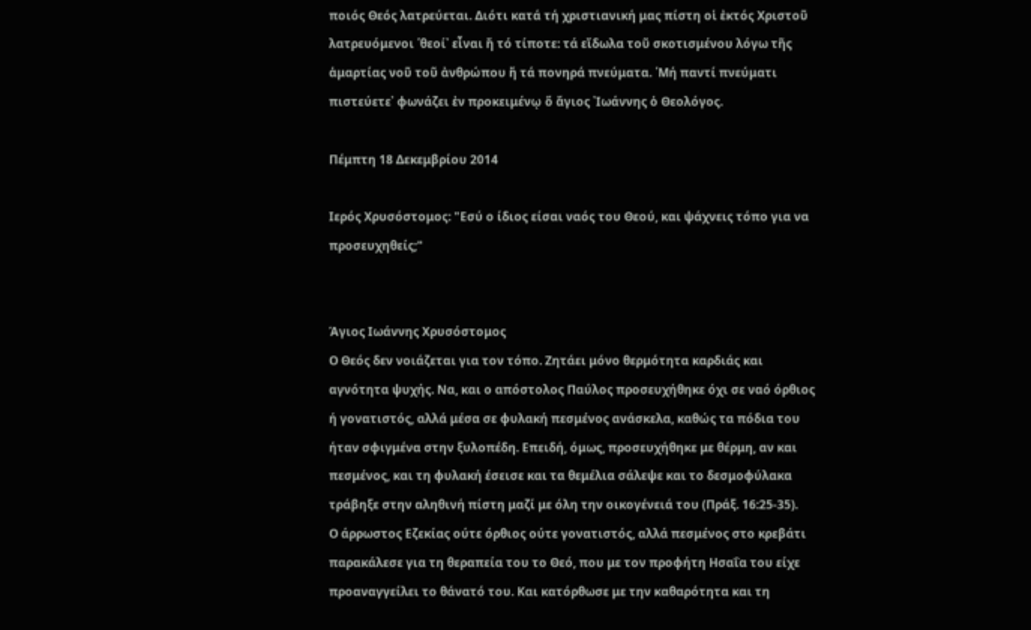ποιός Θεός λατρεύεται. Διότι κατά τή χριστιανική μας πίστη οἱ ἐκτός Χριστοῦ λατρευόμενοι ῾θεοί᾽ εἶναι ἤ τό τίποτε: τά εἴδωλα τοῦ σκοτισμένου λόγω τῆς ἁμαρτίας νοῦ τοῦ ἀνθρώπου ἤ τά πονηρά πνεύματα. ῾Μή παντί πνεύματι πιστεύετε᾽ φωνάζει ἐν προκειμένῳ ὅ ἄγιος ᾽Ιωάννης ὁ Θεολόγος.

Πέμπτη 18 Δεκεμβρίου 2014

Ιερός Χρυσόστομος: "Εσύ ο ίδιος είσαι ναός του Θεού, και ψάχνεις τόπο για να προσευχηθείς;"


Άγιος Ιωάννης Χρυσόστομος
Ο Θεός δεν νοιάζεται για τον τόπο. Ζητάει μόνο θερμότητα καρδιάς και αγνότητα ψυχής. Να, και ο απόστολος Παύλος προσευχήθηκε όχι σε ναό όρθιος ή γονατιστός, αλλά μέσα σε φυλακή πεσμένος ανάσκελα, καθώς τα πόδια του ήταν σφιγμένα στην ξυλοπέδη. Επειδή, όμως, προσευχήθηκε με θέρμη, αν και πεσμένος, και τη φυλακή έσεισε και τα θεμέλια σάλεψε και το δεσμοφύλακα τράβηξε στην αληθινή πίστη μαζί με όλη την οικογένειά του (Πράξ. 16:25-35).
Ο άρρωστος Εζεκίας ούτε όρθιος ούτε γονατιστός, αλλά πεσμένος στο κρεβάτι παρακάλεσε για τη θεραπεία του το Θεό, που με τον προφήτη Ησαΐα του είχε προαναγγείλει το θάνατό του. Και κατόρθωσε με την καθαρότητα και τη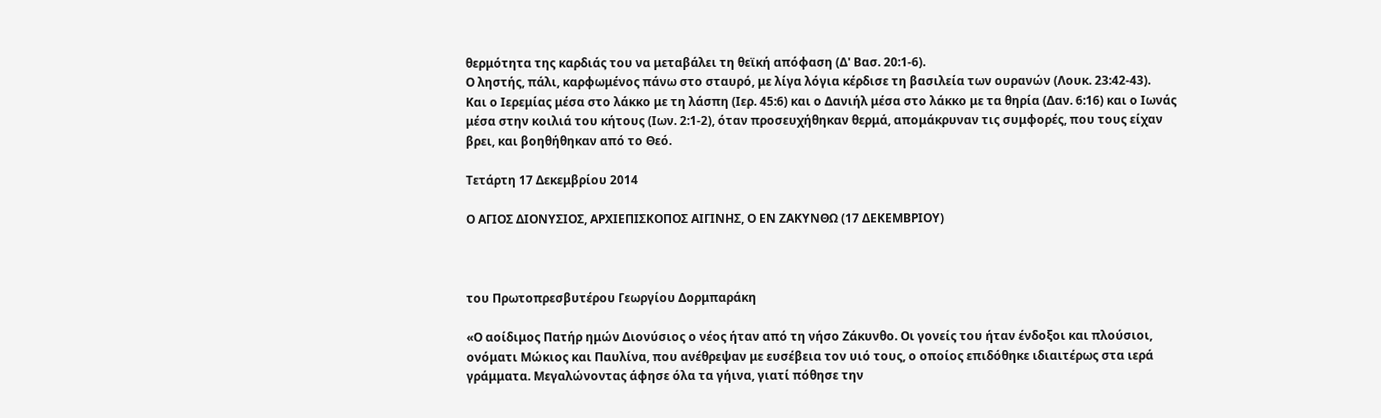θερμότητα της καρδιάς του να μεταβάλει τη θεϊκή απόφαση (Δ' Βασ. 20:1-6).
Ο ληστής, πάλι, καρφωμένος πάνω στο σταυρό, με λίγα λόγια κέρδισε τη βασιλεία των ουρανών (Λουκ. 23:42-43).
Και ο Ιερεμίας μέσα στο λάκκο με τη λάσπη (Ιερ. 45:6) και ο Δανιήλ μέσα στο λάκκο με τα θηρία (Δαν. 6:16) και ο Ιωνάς μέσα στην κοιλιά του κήτους (Ιων. 2:1-2), όταν προσευχήθηκαν θερμά, απομάκρυναν τις συμφορές, που τους είχαν βρει, και βοηθήθηκαν από το Θεό.

Τετάρτη 17 Δεκεμβρίου 2014

Ο ΑΓΙΟΣ ΔΙΟΝΥΣΙΟΣ, ΑΡΧΙΕΠΙΣΚΟΠΟΣ ΑΙΓΙΝΗΣ, Ο ΕΝ ΖΑΚΥΝΘΩ (17 ΔΕΚΕΜΒΡΙΟΥ)



του Πρωτοπρεσβυτέρου Γεωργίου Δορμπαράκη

«Ο αοίδιμος Πατήρ ημών Διονύσιος ο νέος ήταν από τη νήσο Ζάκυνθο. Οι γονείς του ήταν ένδοξοι και πλούσιοι, ονόματι Μώκιος και Παυλίνα, που ανέθρεψαν με ευσέβεια τον υιό τους, ο οποίος επιδόθηκε ιδιαιτέρως στα ιερά γράμματα. Μεγαλώνοντας άφησε όλα τα γήινα, γιατί πόθησε την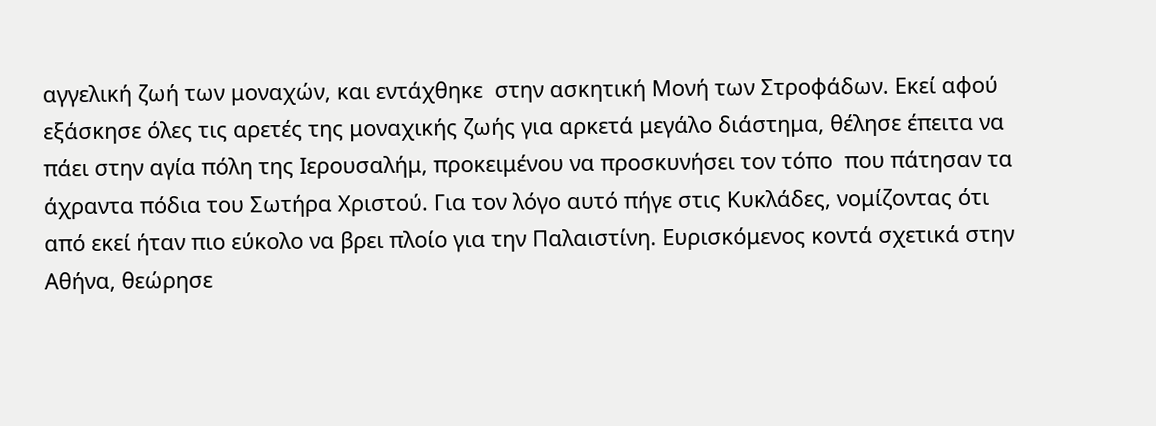αγγελική ζωή των μοναχών, και εντάχθηκε  στην ασκητική Μονή των Στροφάδων. Εκεί αφού εξάσκησε όλες τις αρετές της μοναχικής ζωής για αρκετά μεγάλο διάστημα, θέλησε έπειτα να πάει στην αγία πόλη της Ιερουσαλήμ, προκειμένου να προσκυνήσει τον τόπο  που πάτησαν τα άχραντα πόδια του Σωτήρα Χριστού. Για τον λόγο αυτό πήγε στις Κυκλάδες, νομίζοντας ότι από εκεί ήταν πιο εύκολο να βρει πλοίο για την Παλαιστίνη. Ευρισκόμενος κοντά σχετικά στην Αθήνα, θεώρησε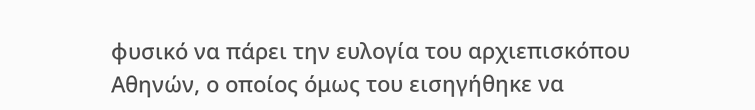φυσικό να πάρει την ευλογία του αρχιεπισκόπου Αθηνών, ο οποίος όμως του εισηγήθηκε να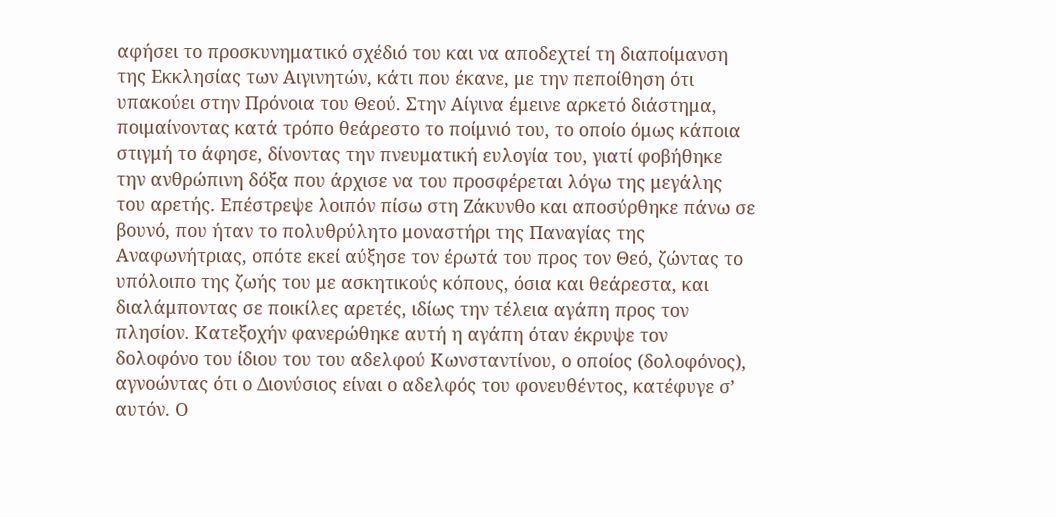αφήσει το προσκυνηματικό σχέδιό του και να αποδεχτεί τη διαποίμανση της Εκκλησίας των Αιγινητών, κάτι που έκανε, με την πεποίθηση ότι υπακούει στην Πρόνοια του Θεού. Στην Αίγινα έμεινε αρκετό διάστημα, ποιμαίνοντας κατά τρόπο θεάρεστο το ποίμνιό του, το οποίο όμως κάποια στιγμή το άφησε, δίνοντας την πνευματική ευλογία του, γιατί φοβήθηκε την ανθρώπινη δόξα που άρχισε να του προσφέρεται λόγω της μεγάλης του αρετής. Επέστρεψε λοιπόν πίσω στη Ζάκυνθο και αποσύρθηκε πάνω σε βουνό, που ήταν το πολυθρύλητο μοναστήρι της Παναγίας της Αναφωνήτριας, οπότε εκεί αύξησε τον έρωτά του προς τον Θεό, ζώντας το υπόλοιπο της ζωής του με ασκητικούς κόπους, όσια και θεάρεστα, και διαλάμποντας σε ποικίλες αρετές, ιδίως την τέλεια αγάπη προς τον πλησίον. Κατεξοχήν φανερώθηκε αυτή η αγάπη όταν έκρυψε τον δολοφόνο του ίδιου του του αδελφού Κωνσταντίνου, ο οποίος (δολοφόνος), αγνοώντας ότι ο Διονύσιος είναι ο αδελφός του φονευθέντος, κατέφυγε σ’ αυτόν. Ο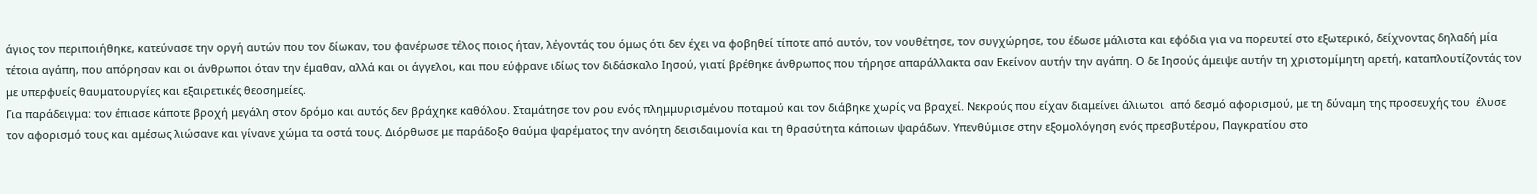άγιος τον περιποιήθηκε, κατεύνασε την οργή αυτών που τον δίωκαν, του φανέρωσε τέλος ποιος ήταν, λέγοντάς του όμως ότι δεν έχει να φοβηθεί τίποτε από αυτόν, τον νουθέτησε, τον συγχώρησε, του έδωσε μάλιστα και εφόδια για να πορευτεί στο εξωτερικό, δείχνοντας δηλαδή μία τέτοια αγάπη, που απόρησαν και οι άνθρωποι όταν την έμαθαν, αλλά και οι άγγελοι, και που εύφρανε ιδίως τον διδάσκαλο Ιησού, γιατί βρέθηκε άνθρωπος που τήρησε απαράλλακτα σαν Εκείνον αυτήν την αγάπη. Ο δε Ιησούς άμειψε αυτήν τη χριστομίμητη αρετή, καταπλουτίζοντάς τον με υπερφυείς θαυματουργίες και εξαιρετικές θεοσημείες.
Για παράδειγμα: τον έπιασε κάποτε βροχή μεγάλη στον δρόμο και αυτός δεν βράχηκε καθόλου. Σταμάτησε τον ρου ενός πλημμυρισμένου ποταμού και τον διάβηκε χωρίς να βραχεί. Νεκρούς που είχαν διαμείνει άλιωτοι  από δεσμό αφορισμού, με τη δύναμη της προσευχής του  έλυσε τον αφορισμό τους και αμέσως λιώσανε και γίνανε χώμα τα οστά τους. Διόρθωσε με παράδοξο θαύμα ψαρέματος την ανόητη δεισιδαιμονία και τη θρασύτητα κάποιων ψαράδων. Υπενθύμισε στην εξομολόγηση ενός πρεσβυτέρου, Παγκρατίου στο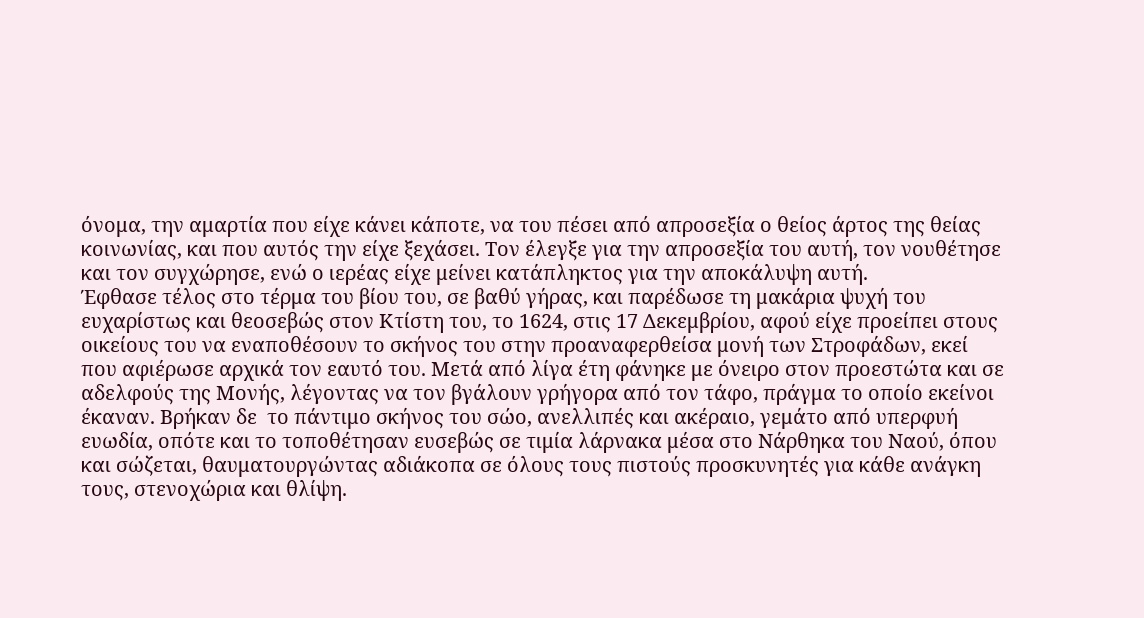όνομα, την αμαρτία που είχε κάνει κάποτε, να του πέσει από απροσεξία ο θείος άρτος της θείας κοινωνίας, και που αυτός την είχε ξεχάσει. Τον έλεγξε για την απροσεξία του αυτή, τον νουθέτησε και τον συγχώρησε, ενώ ο ιερέας είχε μείνει κατάπληκτος για την αποκάλυψη αυτή.
Έφθασε τέλος στο τέρμα του βίου του, σε βαθύ γήρας, και παρέδωσε τη μακάρια ψυχή του ευχαρίστως και θεοσεβώς στον Κτίστη του, το 1624, στις 17 Δεκεμβρίου, αφού είχε προείπει στους οικείους του να εναποθέσουν το σκήνος του στην προαναφερθείσα μονή των Στροφάδων, εκεί που αφιέρωσε αρχικά τον εαυτό του. Μετά από λίγα έτη φάνηκε με όνειρο στον προεστώτα και σε αδελφούς της Μονής, λέγοντας να τον βγάλουν γρήγορα από τον τάφο, πράγμα το οποίο εκείνοι έκαναν. Βρήκαν δε  το πάντιμο σκήνος του σώο, ανελλιπές και ακέραιο, γεμάτο από υπερφυή ευωδία, οπότε και το τοποθέτησαν ευσεβώς σε τιμία λάρνακα μέσα στο Νάρθηκα του Ναού, όπου και σώζεται, θαυματουργώντας αδιάκοπα σε όλους τους πιστούς προσκυνητές για κάθε ανάγκη τους, στενοχώρια και θλίψη.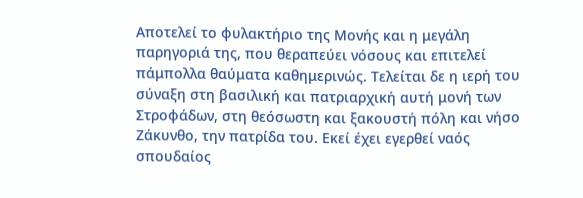Αποτελεί το φυλακτήριο της Μονής και η μεγάλη παρηγοριά της, που θεραπεύει νόσους και επιτελεί πάμπολλα θαύματα καθημερινώς. Τελείται δε η ιερή του σύναξη στη βασιλική και πατριαρχική αυτή μονή των Στροφάδων, στη θεόσωστη και ξακουστή πόλη και νήσο Ζάκυνθο, την πατρίδα του. Εκεί έχει εγερθεί ναός σπουδαίος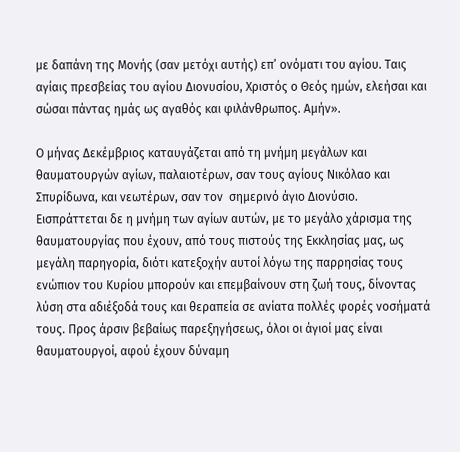με δαπάνη της Μονής (σαν μετόχι αυτής) επ’ ονόματι του αγίου. Ταις αγίαις πρεσβείας του αγίου Διονυσίου, Χριστός ο Θεός ημών, ελεήσαι και σώσαι πάντας ημάς ως αγαθός και φιλάνθρωπος. Αμήν».

Ο μήνας Δεκέμβριος καταυγάζεται από τη μνήμη μεγάλων και θαυματουργών αγίων, παλαιοτέρων, σαν τους αγίους Νικόλαο και Σπυρίδωνα, και νεωτέρων, σαν τον  σημερινό άγιο Διονύσιο. Εισπράττεται δε η μνήμη των αγίων αυτών, με το μεγάλο χάρισμα της θαυματουργίας που έχουν, από τους πιστούς της Εκκλησίας μας, ως μεγάλη παρηγορία, διότι κατεξοχήν αυτοί λόγω της παρρησίας τους ενώπιον του Κυρίου μπορούν και επεμβαίνουν στη ζωή τους, δίνοντας λύση στα αδιέξοδά τους και θεραπεία σε ανίατα πολλές φορές νοσήματά τους. Προς άρσιν βεβαίως παρεξηγήσεως, όλοι οι άγιοί μας είναι θαυματουργοί, αφού έχουν δύναμη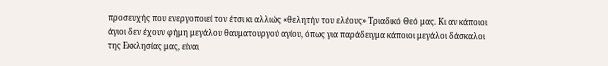προσευχής που ενεργοποιεί τον έτσι κι αλλιώς «θελητήν του ελέους» Τριαδικό Θεό μας. Κι αν κάποιοι άγιοι δεν έχουν φήμη μεγάλου θαυματουργού αγίου, όπως για παράδειγμα κάποιοι μεγάλοι δάσκαλοι της Εκκλησίας μας, είναι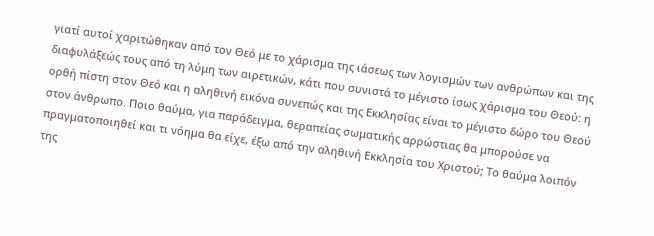γιατί αυτοί χαριτώθηκαν από τον Θεό με το χάρισμα της ιάσεως των λογισμών των ανθρώπων και της διαφυλάξεώς τους από τη λύμη των αιρετικών, κάτι που συνιστά το μέγιστο ίσως χάρισμα του Θεού: η ορθή πίστη στον Θεό και η αληθινή εικόνα συνεπώς και της Εκκλησίας είναι το μέγιστο δώρο του Θεού στον άνθρωπο. Ποιο θαύμα, για παράδειγμα, θεραπείας σωματικής αρρώστιας θα μπορούσε να πραγματοποιηθεί και τι νόημα θα είχε, έξω από την αληθινή Εκκλησία του Χριστού; Το θαύμα λοιπόν της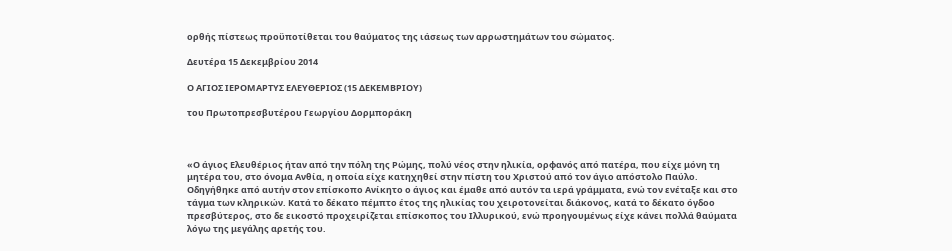ορθής πίστεως προϋποτίθεται του θαύματος της ιάσεως των αρρωστημάτων του σώματος.

Δευτέρα 15 Δεκεμβρίου 2014

Ο ΑΓΙΟΣ ΙΕΡΟΜΑΡΤΥΣ ΕΛΕΥΘΕΡΙΟΣ (15 ΔΕΚΕΜΒΡΙΟΥ)

του Πρωτοπρεσβυτέρου Γεωργίου Δορμποράκη



«Ο άγιος Ελευθέριος ήταν από την πόλη της Ρώμης, πολύ νέος στην ηλικία, ορφανός από πατέρα, που είχε μόνη τη μητέρα του, στο όνομα Ανθία, η οποία είχε κατηχηθεί στην πίστη του Χριστού από τον άγιο απόστολο Παύλο. Οδηγήθηκε από αυτήν στον επίσκοπο Ανίκητο ο άγιος και έμαθε από αυτόν τα ιερά γράμματα, ενώ τον ενέταξε και στο τάγμα των κληρικών. Κατά το δέκατο πέμπτο έτος της ηλικίας του χειροτονείται διάκονος, κατά το δέκατο όγδοο πρεσβύτερος, στο δε εικοστό προχειρίζεται επίσκοπος του Ιλλυρικού, ενώ προηγουμένως είχε κάνει πολλά θαύματα λόγω της μεγάλης αρετής του.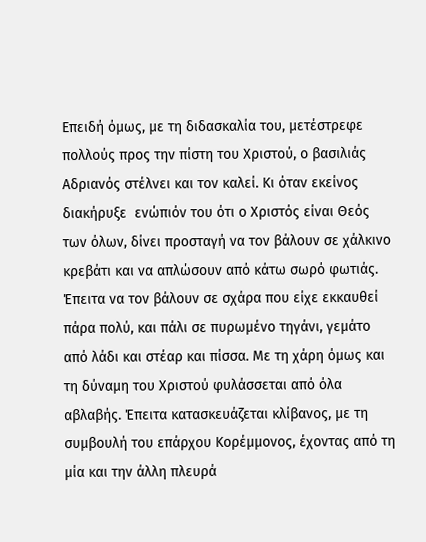Επειδή όμως, με τη διδασκαλία του, μετέστρεφε πολλούς προς την πίστη του Χριστού, ο βασιλιάς Αδριανός στέλνει και τον καλεί. Κι όταν εκείνος διακήρυξε  ενώπιόν του ότι ο Χριστός είναι Θεός των όλων, δίνει προσταγή να τον βάλουν σε χάλκινο κρεβάτι και να απλώσουν από κάτω σωρό φωτιάς. Έπειτα να τον βάλουν σε σχάρα που είχε εκκαυθεί πάρα πολύ, και πάλι σε πυρωμένο τηγάνι, γεμάτο από λάδι και στέαρ και πίσσα. Με τη χάρη όμως και τη δύναμη του Χριστού φυλάσσεται από όλα αβλαβής. Έπειτα κατασκευάζεται κλίβανος, με τη συμβουλή του επάρχου Κορέμμονος, έχοντας από τη μία και την άλλη πλευρά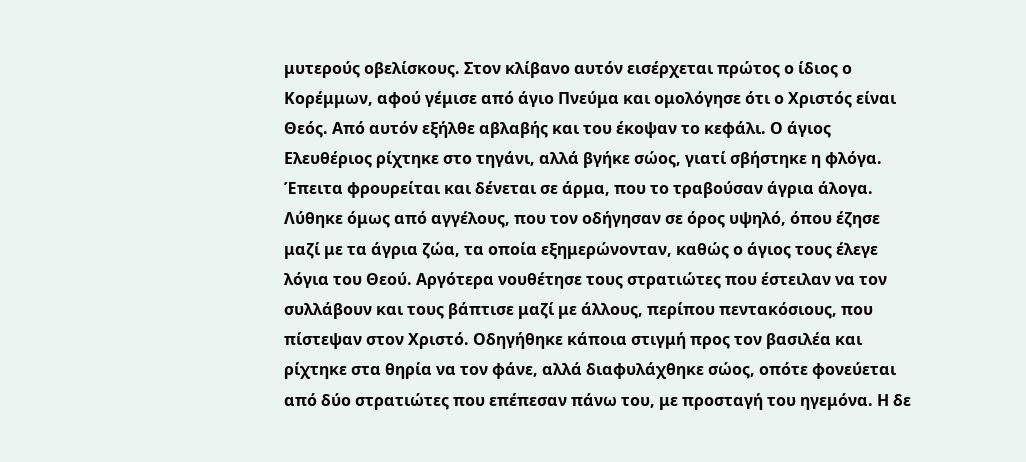μυτερούς οβελίσκους. Στον κλίβανο αυτόν εισέρχεται πρώτος ο ίδιος ο Κορέμμων, αφού γέμισε από άγιο Πνεύμα και ομολόγησε ότι ο Χριστός είναι Θεός. Από αυτόν εξήλθε αβλαβής και του έκοψαν το κεφάλι. Ο άγιος Ελευθέριος ρίχτηκε στο τηγάνι, αλλά βγήκε σώος, γιατί σβήστηκε η φλόγα. Έπειτα φρουρείται και δένεται σε άρμα, που το τραβούσαν άγρια άλογα. Λύθηκε όμως από αγγέλους, που τον οδήγησαν σε όρος υψηλό, όπου έζησε μαζί με τα άγρια ζώα, τα οποία εξημερώνονταν, καθώς ο άγιος τους έλεγε λόγια του Θεού. Αργότερα νουθέτησε τους στρατιώτες που έστειλαν να τον συλλάβουν και τους βάπτισε μαζί με άλλους, περίπου πεντακόσιους, που πίστεψαν στον Χριστό. Οδηγήθηκε κάποια στιγμή προς τον βασιλέα και ρίχτηκε στα θηρία να τον φάνε, αλλά διαφυλάχθηκε σώος, οπότε φονεύεται από δύο στρατιώτες που επέπεσαν πάνω του, με προσταγή του ηγεμόνα. Η δε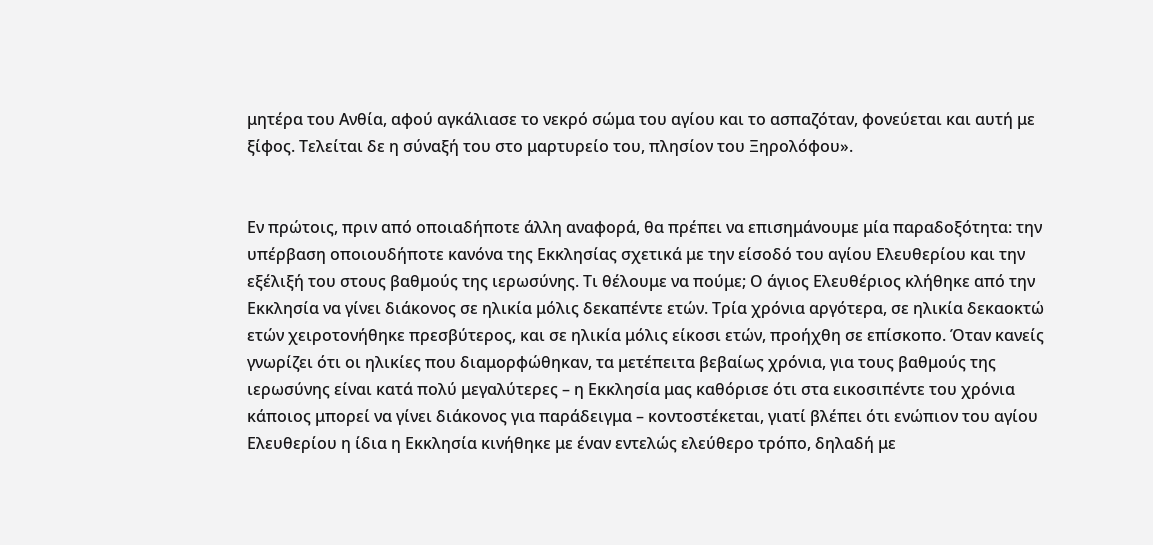μητέρα του Ανθία, αφού αγκάλιασε το νεκρό σώμα του αγίου και το ασπαζόταν, φονεύεται και αυτή με ξίφος. Τελείται δε η σύναξή του στο μαρτυρείο του, πλησίον του Ξηρολόφου».


Εν πρώτοις, πριν από οποιαδήποτε άλλη αναφορά, θα πρέπει να επισημάνουμε μία παραδοξότητα: την υπέρβαση οποιουδήποτε κανόνα της Εκκλησίας σχετικά με την είσοδό του αγίου Ελευθερίου και την εξέλιξή του στους βαθμούς της ιερωσύνης. Τι θέλουμε να πούμε; Ο άγιος Ελευθέριος κλήθηκε από την Εκκλησία να γίνει διάκονος σε ηλικία μόλις δεκαπέντε ετών. Τρία χρόνια αργότερα, σε ηλικία δεκαοκτώ ετών χειροτονήθηκε πρεσβύτερος, και σε ηλικία μόλις είκοσι ετών, προήχθη σε επίσκοπο. Όταν κανείς γνωρίζει ότι οι ηλικίες που διαμορφώθηκαν, τα μετέπειτα βεβαίως χρόνια, για τους βαθμούς της ιερωσύνης είναι κατά πολύ μεγαλύτερες – η Εκκλησία μας καθόρισε ότι στα εικοσιπέντε του χρόνια κάποιος μπορεί να γίνει διάκονος για παράδειγμα – κοντοστέκεται, γιατί βλέπει ότι ενώπιον του αγίου Ελευθερίου η ίδια η Εκκλησία κινήθηκε με έναν εντελώς ελεύθερο τρόπο, δηλαδή με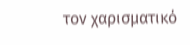τον χαρισματικό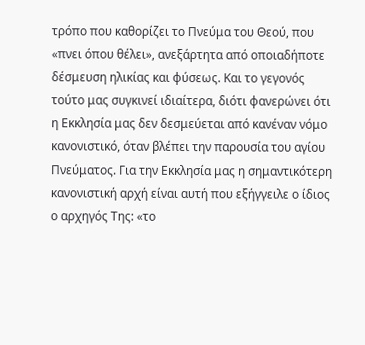τρόπο που καθορίζει το Πνεύμα του Θεού, που «πνει όπου θέλει», ανεξάρτητα από οποιαδήποτε δέσμευση ηλικίας και φύσεως. Και το γεγονός τούτο μας συγκινεί ιδιαίτερα, διότι φανερώνει ότι η Εκκλησία μας δεν δεσμεύεται από κανέναν νόμο κανονιστικό, όταν βλέπει την παρουσία του αγίου Πνεύματος. Για την Εκκλησία μας η σημαντικότερη κανονιστική αρχή είναι αυτή που εξήγγειλε ο ίδιος ο αρχηγός Της: «το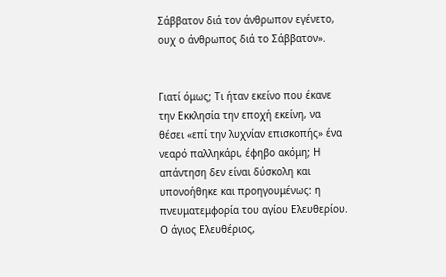Σάββατον διά τον άνθρωπον εγένετο, ουχ ο άνθρωπος διά το Σάββατον».


Γιατί όμως; Τι ήταν εκείνο που έκανε την Εκκλησία την εποχή εκείνη, να θέσει «επί την λυχνίαν επισκοπής» ένα νεαρό παλληκάρι, έφηβο ακόμη; Η απάντηση δεν είναι δύσκολη και υπονοήθηκε και προηγουμένως: η πνευματεμφορία του αγίου Ελευθερίου. Ο άγιος Ελευθέριος,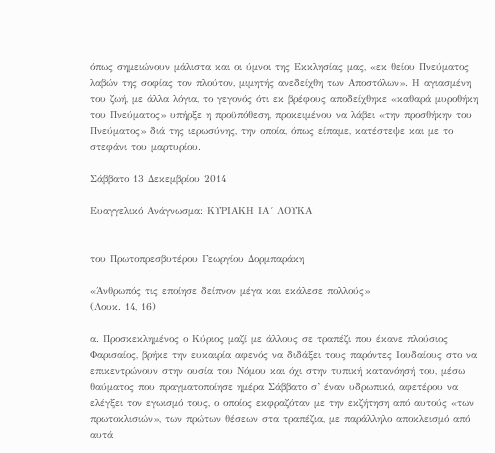όπως σημειώνουν μάλιστα και οι ύμνοι της Εκκλησίας μας, «εκ θείου Πνεύματος λαβών της σοφίας τον πλούτον, μιμητής ανεδείχθη των Αποστόλων». Η αγιασμένη του ζωή, με άλλα λόγια, το γεγονός ότι εκ βρέφους αποδείχθηκε «καθαρά μυροθήκη του Πνεύματος» υπήρξε η προϋπόθεση, προκειμένου να λάβει «την προσθήκην του Πνεύματος» διά της ιερωσύνης, την οποία, όπως είπαμε, κατέστεψε και με το στεφάνι του μαρτυρίου.

Σάββατο 13 Δεκεμβρίου 2014

Ευαγγελικό Ανάγνωσμα: ΚΥΡΙΑΚΗ ΙΑ´ ΛΟΥΚΑ


του Πρωτοπρεσβυτέρου Γεωργίου Δορμπαράκη

«Άνθρωπός τις εποίησε δείπνον μέγα και εκάλεσε πολλούς»
(Λουκ. 14, 16)

α. Προσκεκλημένος ο Κύριος μαζί με άλλους σε τραπέζι που έκανε πλούσιος Φαρισαίος, βρήκε την ευκαιρία αφενός να διδάξει τους παρόντες Ιουδαίους στο να επικεντρώνουν στην ουσία του Νόμου και όχι στην τυπική κατανόησή του, μέσω θαύματος που πραγματοποίησε ημέρα Σάββατο σ’ έναν υδρωπικό, αφετέρου να ελέγξει τον εγωισμό τους, ο οποίος εκφραζόταν με την εκζήτηση από αυτούς «των πρωτοκλισιών», των πρώτων θέσεων στα τραπέζια, με παράλληλο αποκλεισμό από αυτά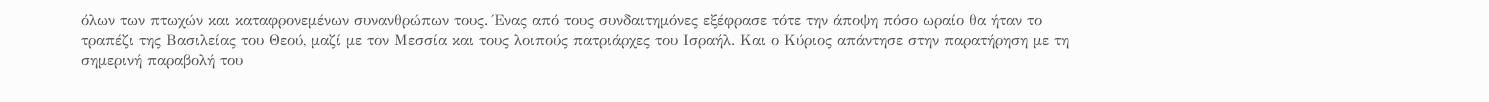όλων των πτωχών και καταφρονεμένων συνανθρώπων τους. Ένας από τους συνδαιτημόνες εξέφρασε τότε την άποψη πόσο ωραίο θα ήταν το τραπέζι της Βασιλείας του Θεού, μαζί με τον Μεσσία και τους λοιπούς πατριάρχες του Ισραήλ. Και ο Κύριος απάντησε στην παρατήρηση με τη σημερινή παραβολή του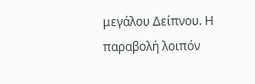μεγάλου Δείπνου. Η παραβολή λοιπόν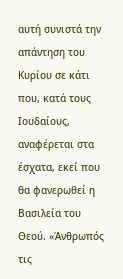αυτή συνιστά την απάντηση του Κυρίου σε κάτι που, κατά τους Ιουδαίους,  αναφέρεται στα έσχατα, εκεί που θα φανερωθεί η Βασιλεία του Θεού. «Άνθρωπός τις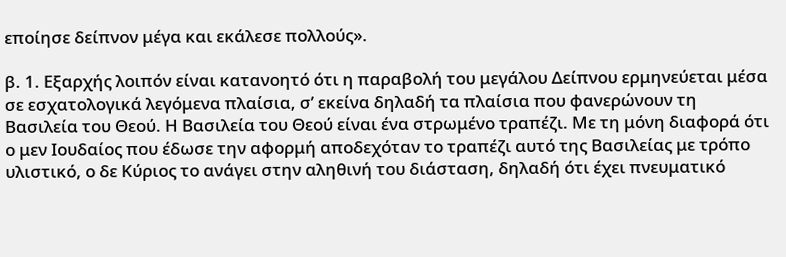εποίησε δείπνον μέγα και εκάλεσε πολλούς».

β. 1. Εξαρχής λοιπόν είναι κατανοητό ότι η παραβολή του μεγάλου Δείπνου ερμηνεύεται μέσα σε εσχατολογικά λεγόμενα πλαίσια, σ’ εκείνα δηλαδή τα πλαίσια που φανερώνουν τη Βασιλεία του Θεού. Η Βασιλεία του Θεού είναι ένα στρωμένο τραπέζι. Με τη μόνη διαφορά ότι ο μεν Ιουδαίος που έδωσε την αφορμή αποδεχόταν το τραπέζι αυτό της Βασιλείας με τρόπο υλιστικό, ο δε Κύριος το ανάγει στην αληθινή του διάσταση, δηλαδή ότι έχει πνευματικό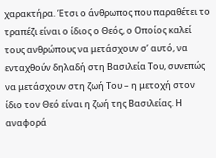χαρακτήρα. Έτσι ο άνθρωπος που παραθέτει το τραπέζι είναι ο ίδιος ο Θεός, ο Οποίος καλεί τους ανθρώπους να μετάσχουν σ’ αυτό, να ενταχθούν δηλαδή στη Βασιλεία Του, συνεπώς να μετάσχουν στη ζωή Του – η μετοχή στον ίδιο τον Θεό είναι η ζωή της Βασιλείας. Η αναφορά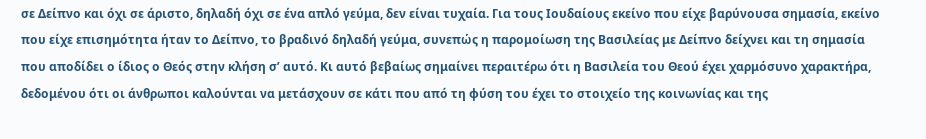σε Δείπνο και όχι σε άριστο, δηλαδή όχι σε ένα απλό γεύμα, δεν είναι τυχαία. Για τους Ιουδαίους εκείνο που είχε βαρύνουσα σημασία, εκείνο που είχε επισημότητα ήταν το Δείπνο, το βραδινό δηλαδή γεύμα, συνεπώς η παρομοίωση της Βασιλείας με Δείπνο δείχνει και τη σημασία που αποδίδει ο ίδιος ο Θεός στην κλήση σ’ αυτό. Κι αυτό βεβαίως σημαίνει περαιτέρω ότι η Βασιλεία του Θεού έχει χαρμόσυνο χαρακτήρα, δεδομένου ότι οι άνθρωποι καλούνται να μετάσχουν σε κάτι που από τη φύση του έχει το στοιχείο της κοινωνίας και της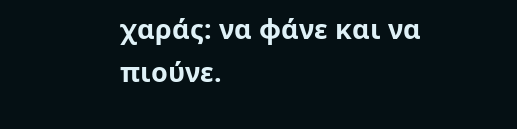χαράς: να φάνε και να πιούνε.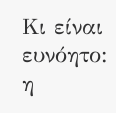Κι είναι ευνόητο: η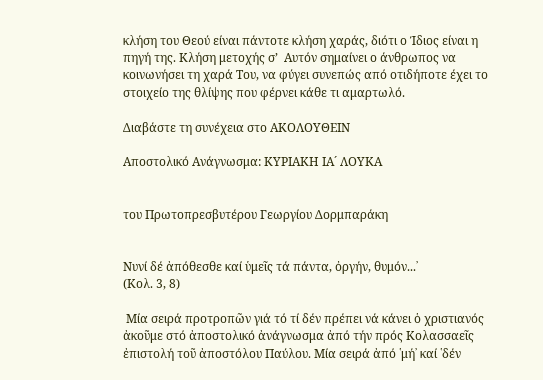κλήση του Θεού είναι πάντοτε κλήση χαράς, διότι ο Ίδιος είναι η πηγή της. Κλήση μετοχής σ’  Αυτόν σημαίνει ο άνθρωπος να κοινωνήσει τη χαρά Του, να φύγει συνεπώς από οτιδήποτε έχει το στοιχείο της θλίψης που φέρνει κάθε τι αμαρτωλό.

Διαβάστε τη συνέχεια στο ΑΚΟΛΟΥΘΕΙΝ

Αποστολικό Ανάγνωσμα: ΚΥΡΙΑΚΗ ΙΑ´ ΛΟΥΚΑ


του Πρωτοπρεσβυτέρου Γεωργίου Δορμπαράκη


Νυνί δέ ἀπόθεσθε καί ὑμεῖς τά πάντα, ὀργήν, θυμόν...᾽
(Κολ. 3, 8)

 Μία σειρά προτροπῶν γιά τό τί δέν πρέπει νά κάνει ὁ χριστιανός ἀκοῦμε στό ἀποστολικό ἀνάγνωσμα ἀπό τήν πρός Κολασσαεῖς ἐπιστολή τοῦ ἀποστόλου Παύλου. Μία σειρά ἀπό ῾μή᾽ καί ῾δέν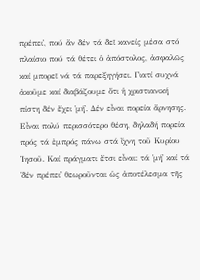πρέπει᾽, πού ἄν δέν τά δεῖ κανείς μέσα στό πλαίσιο πού τά θέτει ὁ ἀπόστολος, ἀσφαλῶς καί μπορεῖ νά τά παρεξηγήσει. Γιατί συχνά ἀκοῦμε καί διαβάζουμε ὅτι ἡ χριστιανική πίστη δέν ἔχει ῾μή᾽. Δέν εἶναι πορεία ἄρνησης. Εἶναι πολύ περισσότερο θέση, δηλαδή πορεία πρός τά ἐμπρός πάνω στά ἴχνη τοῦ Κυρίου ᾽Ιησοῦ. Καί πράγματι ἔτσι εἶναι: τά ῾μή᾽ καί τά ῾δέν πρέπει᾽ θεωροῦνται ὡς ἀποτέλεσμα τῆς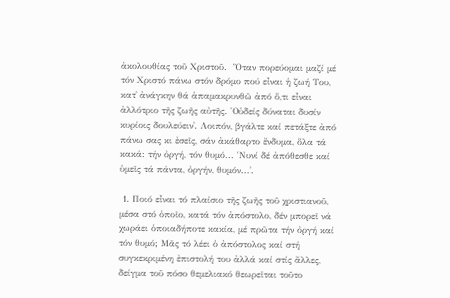ἀκολουθίας τοῦ Χριστοῦ.  Ὅταν πορεύομαι μαζί μέ τόν Χριστό πάνω στόν δρόμο πού εἶναι ἡ ζωή Του, κατ᾽ ἀνάγκην θά ἀπαμακρυνθῶ ἀπό ὅ,τι εἶναι ἀλλότριο τῆς ζωῆς αὐτῆς. ῾Οὐδείς δύναται δυσίν κυρίοις δουλεύειν᾽. Λοιπόν, βγάλτε καί πετάξτε ἀπό πάνω σας κι ἐσεῖς, σάν ἀκάθαρτο ἔνδυμα, ὅλα τά κακά: τήν ὀργή, τόν θυμό... ῾Νυνί δέ ἀπόθεσθε καί ὑμεῖς τά πάντα, ὀργήν, θυμόν...᾽.

 1. Ποιό εἶναι τό πλαίσιο τῆς ζωῆς τοῦ χριστιανοῦ, μέσα στό ὁποῖο, κατά τόν ἀπόστολο, δέν μπορεῖ νά χωράει ὁποιαδήποτε κακία, μέ πρῶτα τήν ὀργή καί τόν θυμό; Μᾶς τό λέει ὁ ἀπόστολος καί στή συγκεκριμένη ἐπιστολή του ἀλλά καί στίς ἄλλες, δείγμα τοῦ πόσο θεμελιακό θεωρεῖται τοῦτο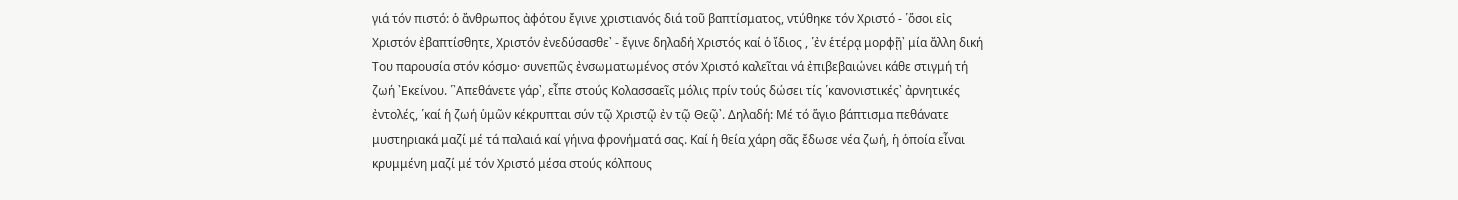γιά τόν πιστό: ὁ ἄνθρωπος ἀφότου ἔγινε χριστιανός διά τοῦ βαπτίσματος, ντύθηκε τόν Χριστό - ῾ὅσοι εἰς Χριστόν ἐβαπτίσθητε, Χριστόν ἐνεδύσασθε᾽ - ἔγινε δηλαδή Χριστός καί ὁ ἴδιος , ῾ἐν ἑτέρᾳ μορφῇ᾽ μία ἄλλη δική Του παρουσία στόν κόσμο· συνεπῶς ἐνσωματωμένος στόν Χριστό καλεῖται νά ἐπιβεβαιώνει κάθε στιγμή τή ζωή ᾽Εκείνου. ῾᾽Απεθάνετε γάρ᾽, εἶπε στούς Κολασσαεῖς μόλις πρίν τούς δώσει τίς ῾κανονιστικές᾽ ἀρνητικές ἐντολές, ῾καί ἡ ζωή ὑμῶν κέκρυπται σύν τῷ Χριστῷ ἐν τῷ Θεῷ᾽. Δηλαδή: Μέ τό ἅγιο βάπτισμα πεθάνατε μυστηριακά μαζί μέ τά παλαιά καί γήινα φρονήματά σας. Καί ἡ θεία χάρη σᾶς ἔδωσε νέα ζωή, ἡ ὁποία εἶναι κρυμμένη μαζί μέ τόν Χριστό μέσα στούς κόλπους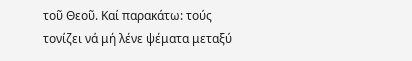τοῦ Θεοῦ. Καί παρακάτω: τούς τονίζει νά μή λένε ψέματα μεταξύ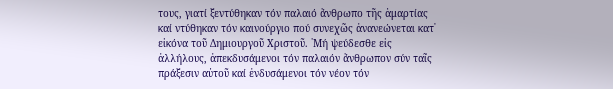τους, γιατί ξεντύθηκαν τόν παλαιό ἄνθρωπο τῆς ἁμαρτίας καί ντύθηκαν τόν καινούργιο πού συνεχῶς ἀνανεώνεται κατ᾽ εἰκόνα τοῦ Δημιουργοῦ Χριστοῦ. ῾Μή ψεύδεσθε εἰς ἀλλήλους, ἀπεκδυσάμενοι τόν παλαιόν ἄνθρωπον σύν ταῖς πράξεσιν αὐτοῦ καί ἐνδυσάμενοι τόν νέον τόν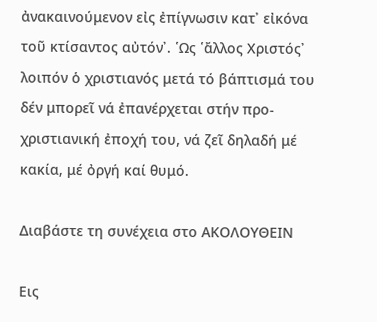ἀνακαινούμενον εἰς ἐπίγνωσιν κατ᾽ εἰκόνα τοῦ κτίσαντος αὐτόν᾽. ῾Ως ῾ἄλλος Χριστός᾽ λοιπόν ὁ χριστιανός μετά τό βάπτισμά του δέν μπορεῖ νά ἐπανέρχεται στήν προ-χριστιανική ἐποχή του, νά ζεῖ δηλαδή μέ κακία, μέ ὀργή καί θυμό.

Διαβάστε τη συνέχεια στο ΑΚΟΛΟΥΘΕΙΝ

Εις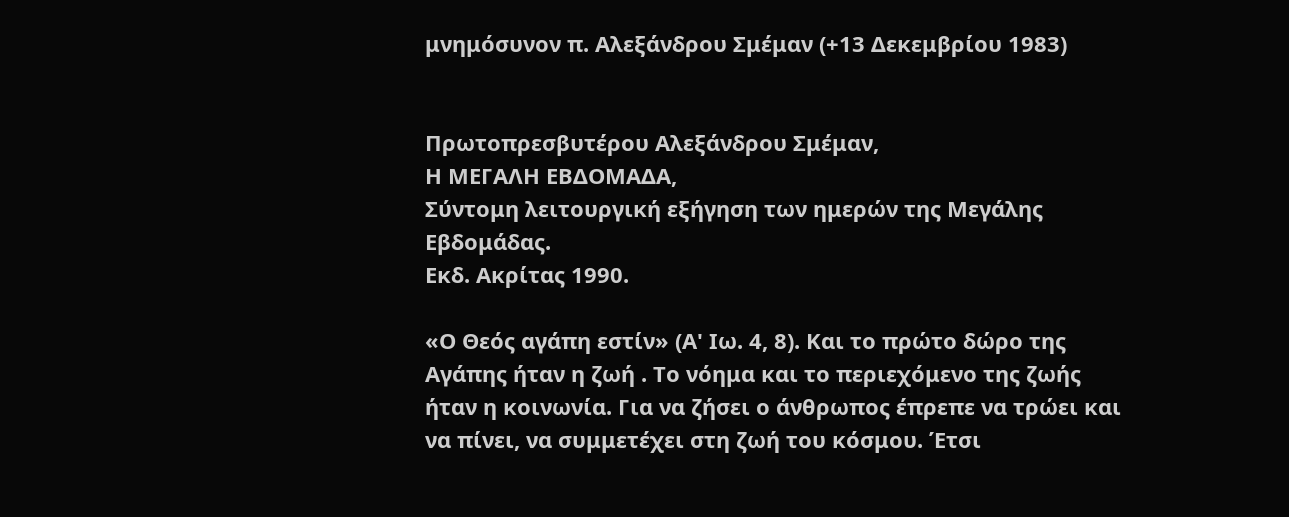μνημόσυνον π. Αλεξάνδρου Σμέμαν (+13 Δεκεμβρίου 1983)


Πρωτοπρεσβυτέρου Αλεξάνδρου Σμέμαν,
Η ΜΕΓΑΛΗ ΕΒΔΟΜΑΔΑ,
Σύντομη λειτουργική εξήγηση των ημερών της Μεγάλης Εβδομάδας.
Εκδ. Ακρίτας 1990.

«Ο Θεός αγάπη εστίν» (Α' Ιω. 4, 8). Και το πρώτο δώρο της Αγάπης ήταν η ζωή . Το νόημα και το περιεχόμενο της ζωής ήταν η κοινωνία. Για να ζήσει ο άνθρωπος έπρεπε να τρώει και να πίνει, να συμμετέχει στη ζωή του κόσμου. Έτσι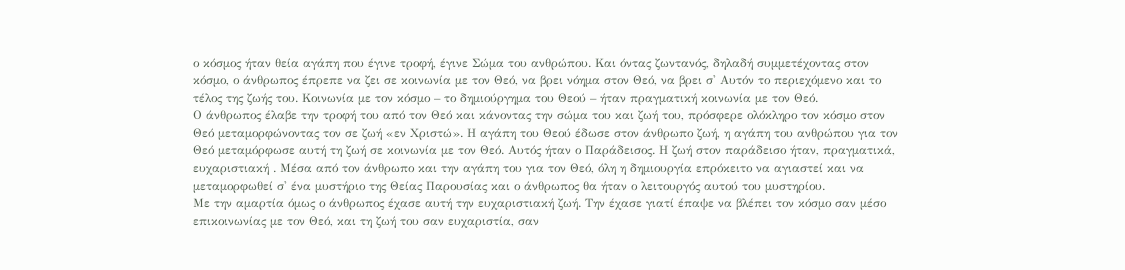ο κόσμος ήταν θεία αγάπη που έγινε τροφή, έγινε Σώμα του ανθρώπου. Και όντας ζωντανός, δηλαδή συμμετέχοντας στον κόσμο, ο άνθρωπος έπρεπε να ζει σε κοινωνία με τον Θεό, να βρει νόημα στον Θεό, να βρει σ' Αυτόν το περιεχόμενο και το τέλος της ζωής του. Κοινωνία με τον κόσμο – το δημιούργημα του Θεού – ήταν πραγματική κοινωνία με τον Θεό.
Ο άνθρωπος έλαβε την τροφή του από τον Θεό και κάνοντας την σώμα του και ζωή του, πρόσφερε ολόκληρο τον κόσμο στον Θεό μεταμορφώνοντας τον σε ζωή «εν Χριστώ». Η αγάπη του Θεού έδωσε στον άνθρωπο ζωή, η αγάπη του ανθρώπου για τον Θεό μεταμόρφωσε αυτή τη ζωή σε κοινωνία με τον Θεό. Αυτός ήταν ο Παράδεισος. Η ζωή στον παράδεισο ήταν, πραγματικά, ευχαριστιακή . Μέσα από τον άνθρωπο και την αγάπη του για τον Θεό, όλη η δημιουργία επρόκειτο να αγιαστεί και να μεταμορφωθεί σ' ένα μυστήριο της Θείας Παρουσίας και ο άνθρωπος θα ήταν ο λειτουργός αυτού του μυστηρίου.
Με την αμαρτία όμως ο άνθρωπος έχασε αυτή την ευχαριστιακή ζωή. Την έχασε γιατί έπαψε να βλέπει τον κόσμο σαν μέσο επικοινωνίας με τον Θεό, και τη ζωή του σαν ευχαριστία, σαν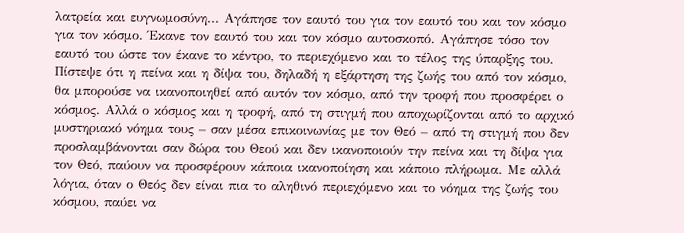λατρεία και ευγνωμοσύνη... Αγάπησε τον εαυτό του για τον εαυτό του και τον κόσμο για τον κόσμο. Έκανε τον εαυτό του και τον κόσμο αυτοσκοπό. Αγάπησε τόσο τον εαυτό του ώστε τον έκανε το κέντρο, το περιεχόμενο και το τέλος της ύπαρξης του. Πίστεψε ότι η πείνα και η δίψα του, δηλαδή η εξάρτηση της ζωής του από τον κόσμο, θα μπορούσε να ικανοποιηθεί από αυτόν τον κόσμο, από την τροφή που προσφέρει ο κόσμος. Αλλά ο κόσμος και η τροφή, από τη στιγμή που αποχωρίζονται από το αρχικό μυστηριακό νόημα τους – σαν μέσα επικοινωνίας με τον Θεό – από τη στιγμή που δεν προσλαμβάνονται σαν δώρα του Θεού και δεν ικανοποιούν την πείνα και τη δίψα για τον Θεό, παύουν να προσφέρουν κάποια ικανοποίηση και κάποιο πλήρωμα. Με αλλά λόγια, όταν ο Θεός δεν είναι πια το αληθινό περιεχόμενο και το νόημα της ζωής του κόσμου, παύει να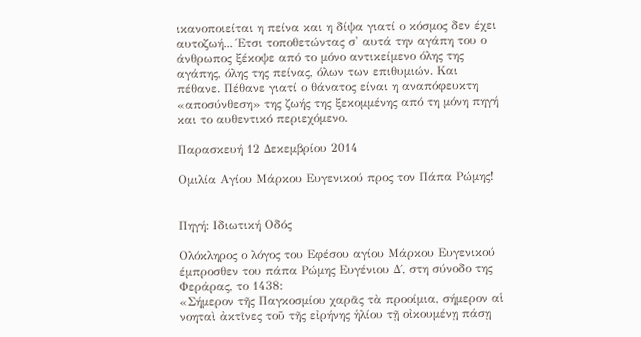ικανοποιείται η πείνα και η δίψα γιατί ο κόσμος δεν έχει αυτοζωή... Έτσι τοποθετώντας σ' αυτά την αγάπη του ο άνθρωπος ξέκοψε από το μόνο αντικείμενο όλης της αγάπης, όλης της πείνας, όλων των επιθυμιών. Και πέθανε. Πέθανε γιατί ο θάνατος είναι η αναπόφευκτη «αποσύνθεση» της ζωής της ξεκομμένης από τη μόνη πηγή και το αυθεντικό περιεχόμενο.

Παρασκευή 12 Δεκεμβρίου 2014

Ομιλία Αγίου Μάρκου Ευγενικού προς τον Πάπα Ρώμης!


Πηγή: Ιδιωτική Οδός

Ολόκληρος ο λόγος του Εφέσου αγίου Μάρκου Ευγενικού έμπροσθεν του πάπα Ρώμης Ευγένιου Δ΄, στη σύνοδο της Φεράρας, το 1438:
«Σήμερον τῆς Παγκοσμίου χαρᾶς τὰ προοίμια, σήμερον αἱ νοηταὶ ἀκτῖνες τοῦ τῆς εἰρήνης ἡλίου τῇ οἰκουμένῃ πάσῃ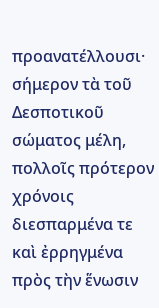προανατέλλουσι· σήμερον τὰ τοῦ Δεσποτικοῦ σώματος μέλη, πολλοῖς πρότερον χρόνοις διεσπαρμένα τε καὶ ἐρρηγμένα πρὸς τὴν ἕνωσιν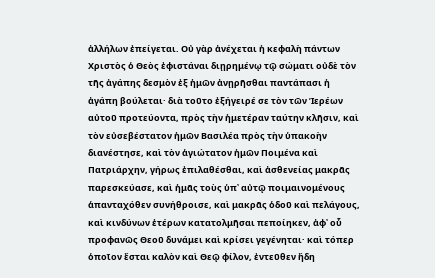ἀλλήλων ἐπείγεται. Οὐ γὰρ ἀνέχεται ἡ κεφαλὴ πάντων Χριστὸς ὁ Θεὸς ἐφιστάναι διῃρημένῳ τῷ σώματι οὐδὲ τὸν τῆς ἀγάπης δεσμὸν ἐξ ἡμῶν ἀνῃρῆσθαι παντάπασι ἡ ἀγάπη βούλεται· διὰ τοῦτο ἐξήγειρέ σε τὸν τῶν Ἱερέων αὐτοῦ προτεύοντα, πρὸς τὴν ἡμετέραν ταύτην κλῆσιν, καὶ τὸν εὐσεβέστατον ἡμῶν Βασιλέα πρὸς τὴν ὑπακοὴν διανέστησε, καὶ τὸν ἁγιώτατον ἡμῶν Ποιμένα καὶ Πατριάρχην, γήρως ἐπιλαθέσθαι, καὶ ἀσθενείας μακρᾶς παρεσκεύασε, καὶ ἡμᾶς τοὺς ὑπ᾿ αὐτῷ ποιμαινομένους ἁπανταχόθεν συνήθροισε, καὶ μακρᾶς ὁδοῦ καὶ πελάγους, καὶ κινδύνων ἑτέρων κατατολμῆσαι πεποίηκεν, ἀφ᾿ οὗ προφανῶς Θεοῦ δυνάμει καὶ κρίσει γεγένηται· καὶ τόπερ ὁποῖον ἔσται καλὸν καὶ Θεῷ φίλον, ἐντεῦθεν ἤδη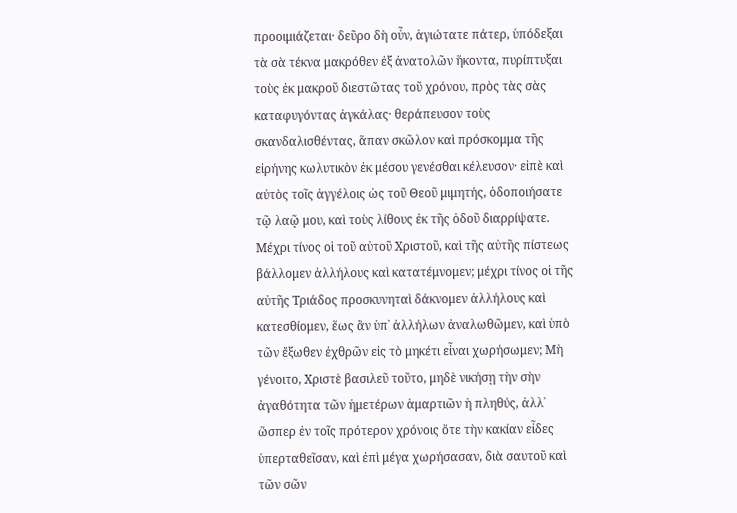προοιμιάζεται· δεῦρο δὴ οὖν, ἁγιώτατε πάτερ, ὑπόδεξαι τὰ σὰ τέκνα μακρόθεν ἐξ ἀνατολῶν ἥκοντα, πυρίπτυξαι τοὺς ἐκ μακροῦ διεστῶτας τοῦ χρόνου, πρὸς τὰς σὰς καταφυγόντας ἀγκάλας· θεράπευσον τοὺς σκανδαλισθέντας, ἅπαν σκῶλον καὶ πρόσκομμα τῆς εἰρήνης κωλυτικὸν ἐκ μέσου γενέσθαι κέλευσον· εἰπὲ καὶ αὐτὸς τοῖς ἀγγέλοις ὡς τοῦ Θεοῦ μιμητής, ὁδοποιήσατε τῷ λαῷ μου, καὶ τοὺς λίθους ἐκ τῆς ὁδοῦ διαρρίψατε. Μέχρι τίνος οἱ τοῦ αὐτοῦ Χριστοῦ, καὶ τῆς αὐτῆς πίστεως βάλλομεν ἀλλήλους καὶ κατατέμνομεν; μέχρι τίνος οἱ τῆς αὐτῆς Τριάδος προσκυνηταὶ δάκνομεν ἀλλήλους καὶ κατεσθίομεν, ἕως ἂν ὑπ᾿ ἀλλήλων ἀναλωθῶμεν, καὶ ὑπὸ τῶν ἔξωθεν ἐχθρῶν εἰς τὸ μηκέτι εἶναι χωρήσωμεν; Μὴ γένοιτο, Χριστὲ βασιλεῦ τοῦτο, μηδὲ νικήσῃ τὴν σὴν ἀγαθότητα τῶν ἡμετέρων ἁμαρτιῶν ἡ πληθύς, ἀλλ᾿ ὥσπερ ἐν τοῖς πρότερον χρόνοις ὅτε τὴν κακίαν εἶδες ὑπερταθεῖσαν, καὶ ἐπὶ μέγα χωρήσασαν, διὰ σαυτοῦ καὶ τῶν σῶν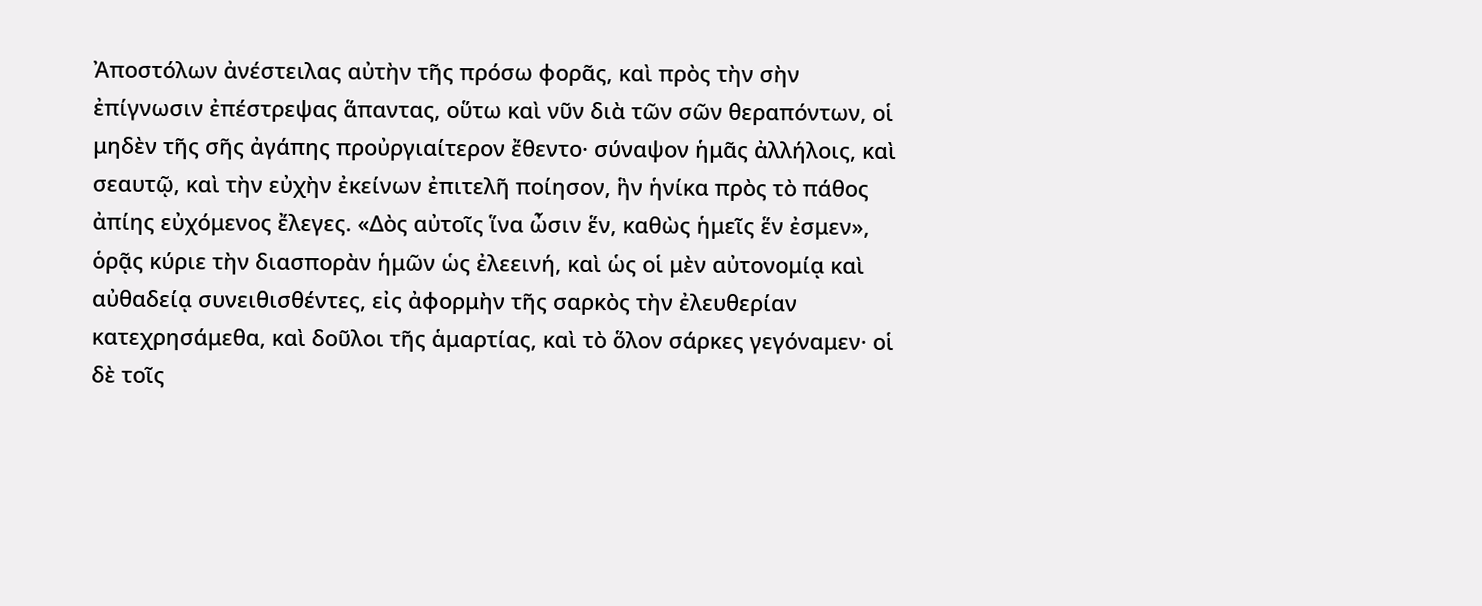Ἀποστόλων ἀνέστειλας αὐτὴν τῆς πρόσω φορᾶς, καὶ πρὸς τὴν σὴν ἐπίγνωσιν ἐπέστρεψας ἅπαντας, οὕτω καὶ νῦν διὰ τῶν σῶν θεραπόντων, οἱ μηδὲν τῆς σῆς ἀγάπης προὐργιαίτερον ἔθεντο· σύναψον ἡμᾶς ἀλλήλοις, καὶ σεαυτῷ, καὶ τὴν εὐχὴν ἐκείνων ἐπιτελῆ ποίησον, ἣν ἡνίκα πρὸς τὸ πάθος ἀπίης εὐχόμενος ἔλεγες. «Δὸς αὐτοῖς ἵνα ὦσιν ἕν, καθὼς ἡμεῖς ἕν ἐσμεν», ὁρᾷς κύριε τὴν διασπορὰν ἡμῶν ὡς ἐλεεινή, καὶ ὡς οἱ μὲν αὐτονομίᾳ καὶ αὐθαδείᾳ συνειθισθέντες, εἰς ἀφορμὴν τῆς σαρκὸς τὴν ἐλευθερίαν κατεχρησάμεθα, καὶ δοῦλοι τῆς ἁμαρτίας, καὶ τὸ ὅλον σάρκες γεγόναμεν· οἱ δὲ τοῖς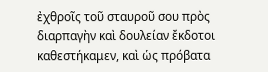ἐχθροῖς τοῦ σταυροῦ σου πρὸς διαρπαγὴν καὶ δουλείαν ἔκδοτοι καθεστήκαμεν, καὶ ὡς πρόβατα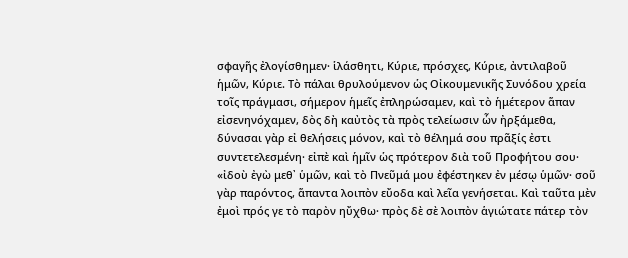σφαγῆς ἐλογίσθημεν· ἱλάσθητι, Κύριε, πρόσχες, Κύριε, ἀντιλαβοῦ ἡμῶν, Κύριε. Τὸ πάλαι θρυλούμενον ὡς Οἰκουμενικῆς Συνόδου χρεία τοῖς πράγμασι, σήμερον ἡμεῖς ἐπληρώσαμεν, καὶ τὸ ἡμέτερον ἅπαν εἰσενηνόχαμεν, δὸς δὴ καὐτὸς τὰ πρὸς τελείωσιν ὧν ἠρξάμεθα, δύνασαι γὰρ εἰ θελήσεις μόνον, καὶ τὸ θέλημά σου πρᾶξίς ἐστι συντετελεσμένη· εἰπὲ καὶ ἡμῖν ὡς πρότερον διὰ τοῦ Προφήτου σου· «ἰδοὺ ἐγὼ μεθ᾿ ὑμῶν, καὶ τὸ Πνεῦμά μου ἐφέστηκεν ἐν μέσῳ ὑμῶν· σοῦ γὰρ παρόντος, ἅπαντα λοιπὸν εὔοδα καὶ λεῖα γενήσεται. Καὶ ταῦτα μὲν ἐμοὶ πρός γε τὸ παρὸν ηὔχθω· πρὸς δὲ σὲ λοιπὸν ἁγιώτατε πάτερ τὸν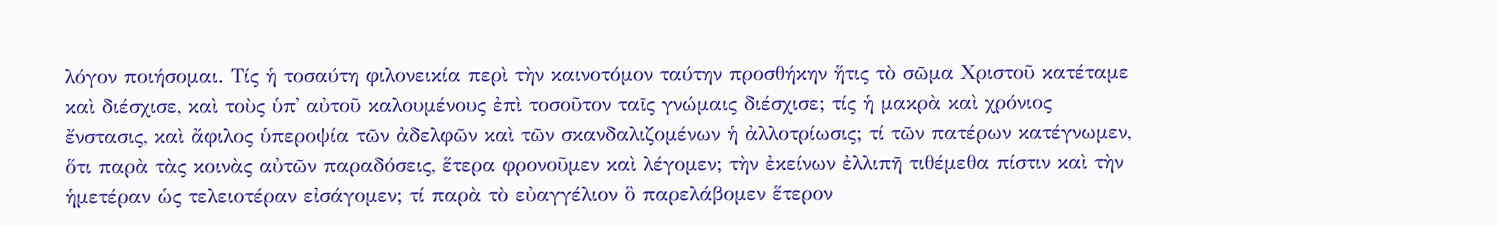λόγον ποιήσομαι. Τίς ἡ τοσαύτη φιλονεικία περὶ τὴν καινοτόμον ταύτην προσθήκην ἥτις τὸ σῶμα Χριστοῦ κατέταμε καὶ διέσχισε, καὶ τοὺς ὑπ᾿ αὐτοῦ καλουμένους ἐπὶ τοσοῦτον ταῖς γνώμαις διέσχισε; τίς ἡ μακρὰ καὶ χρόνιος ἔνστασις, καὶ ἄφιλος ὑπεροψία τῶν ἀδελφῶν καὶ τῶν σκανδαλιζομένων ἡ ἀλλοτρίωσις; τί τῶν πατέρων κατέγνωμεν, ὅτι παρὰ τὰς κοινὰς αὐτῶν παραδόσεις, ἕτερα φρονοῦμεν καὶ λέγομεν; τὴν ἐκείνων ἐλλιπῆ τιθέμεθα πίστιν καὶ τὴν ἡμετέραν ὡς τελειοτέραν εἰσάγομεν; τί παρὰ τὸ εὐαγγέλιον ὃ παρελάβομεν ἕτερον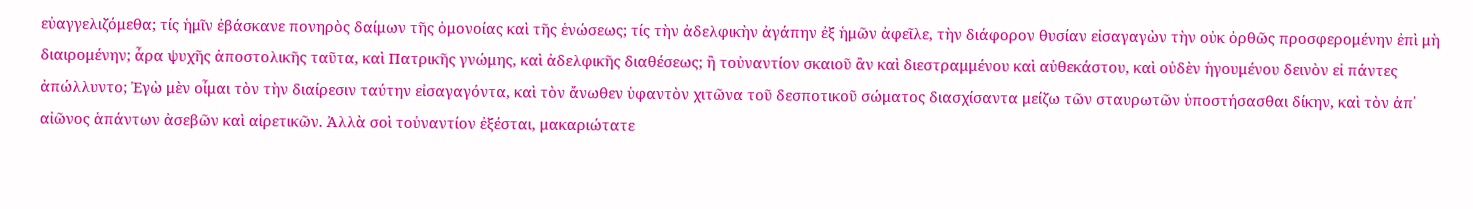εὐαγγελιζόμεθα; τίς ἡμῖν ἐβάσκανε πονηρὸς δαίμων τῆς ὁμονοίας καὶ τῆς ἑνώσεως; τίς τὴν ἀδελφικὴν ἀγάπην ἐξ ἡμῶν ἀφεῖλε, τὴν διάφορον θυσίαν εἰσαγαγὼν τὴν οὐκ ὀρθῶς προσφερομένην ἐπὶ μὴ διαιρομένην; ἆρα ψυχῆς ἀποστολικῆς ταῦτα, καὶ Πατρικῆς γνώμης, καὶ ἀδελφικῆς διαθέσεως; ἢ τοὐναντίον σκαιοῦ ἂν καὶ διεστραμμένου καὶ αὐθεκάστου, καὶ οὐδὲν ἡγουμένου δεινὸν εἰ πάντες ἀπώλλυντο; Ἐγὼ μὲν οἶμαι τὸν τὴν διαίρεσιν ταύτην εἰσαγαγόντα, καὶ τὸν ἄνωθεν ὑφαντὸν χιτῶνα τοῦ δεσποτικοῦ σώματος διασχίσαντα μείζω τῶν σταυρωτῶν ὑποστήσασθαι δίκην, καὶ τὸν ἀπ᾿ αἰῶνος ἁπάντων ἀσεβῶν καὶ αἱρετικῶν. Ἀλλὰ σοὶ τοὐναντίον ἐξέσται, μακαριώτατε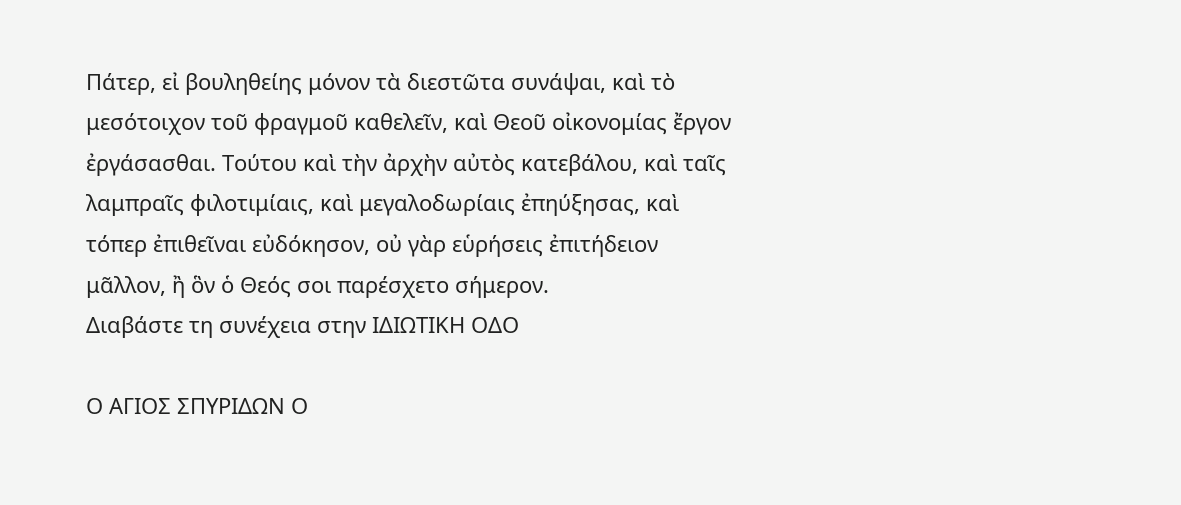Πάτερ, εἰ βουληθείης μόνον τὰ διεστῶτα συνάψαι, καὶ τὸ μεσότοιχον τοῦ φραγμοῦ καθελεῖν, καὶ Θεοῦ οἰκονομίας ἔργον ἐργάσασθαι. Τούτου καὶ τὴν ἀρχὴν αὐτὸς κατεβάλου, καὶ ταῖς λαμπραῖς φιλοτιμίαις, καὶ μεγαλοδωρίαις ἐπηύξησας, καὶ τόπερ ἐπιθεῖναι εὐδόκησον, οὐ γὰρ εὑρήσεις ἐπιτήδειον μᾶλλον, ἢ ὃν ὁ Θεός σοι παρέσχετο σήμερον.
Διαβάστε τη συνέχεια στην ΙΔΙΩΤΙΚΗ ΟΔΟ

Ο ΑΓΙΟΣ ΣΠΥΡΙΔΩΝ Ο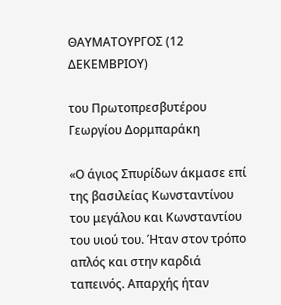ΘΑΥΜΑΤΟΥΡΓΟΣ (12 ΔΕΚΕΜΒΡΙΟΥ)

του Πρωτοπρεσβυτέρου Γεωργίου Δορμπαράκη

«Ο άγιος Σπυρίδων άκμασε επί της βασιλείας Κωνσταντίνου του μεγάλου και Κωνσταντίου του υιού του. Ήταν στον τρόπο απλός και στην καρδιά ταπεινός. Απαρχής ήταν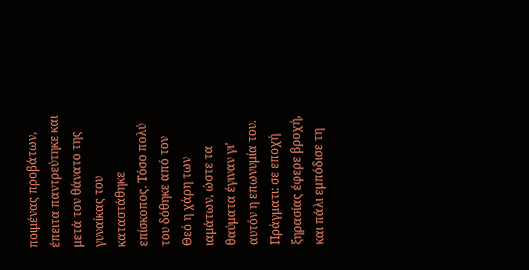ποιμένας προβάτων, έπειτα παντρεύτηκε και μετά τον θάνατο της γυναίκας του καταστάθηκε επίσκοπος. Τόσο πολύ του δόθηκε από τον Θεό η χάρη των ιαμάτων, ώστε τα θαύματα έγιναν γι’ αυτόν η επωνυμία του. Πράγματι: σε εποχή ξηρασίας έφερε βροχή, και πάλι εμπόδισε τη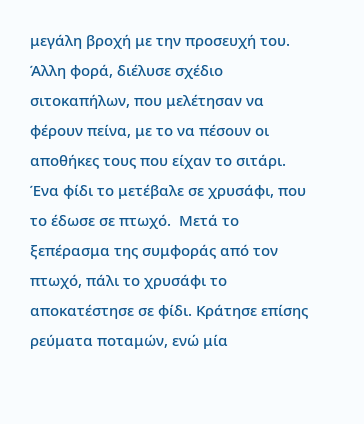μεγάλη βροχή με την προσευχή του. Άλλη φορά, διέλυσε σχέδιο σιτοκαπήλων, που μελέτησαν να φέρουν πείνα, με το να πέσουν οι αποθήκες τους που είχαν το σιτάρι. Ένα φίδι το μετέβαλε σε χρυσάφι, που το έδωσε σε πτωχό.  Μετά το ξεπέρασμα της συμφοράς από τον πτωχό, πάλι το χρυσάφι το αποκατέστησε σε φίδι. Κράτησε επίσης ρεύματα ποταμών, ενώ μία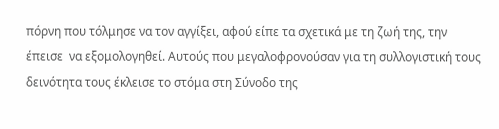πόρνη που τόλμησε να τον αγγίξει, αφού είπε τα σχετικά με τη ζωή της, την έπεισε  να εξομολογηθεί. Αυτούς που μεγαλοφρονούσαν για τη συλλογιστική τους δεινότητα τους έκλεισε το στόμα στη Σύνοδο της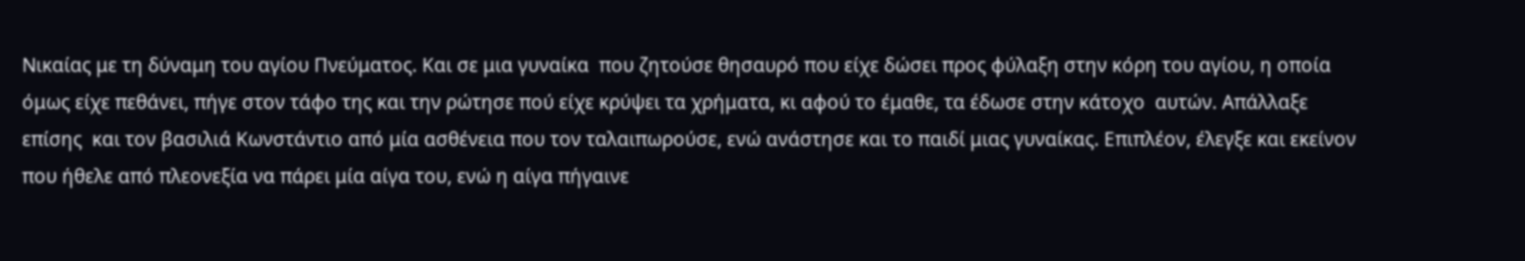Νικαίας με τη δύναμη του αγίου Πνεύματος. Και σε μια γυναίκα  που ζητούσε θησαυρό που είχε δώσει προς φύλαξη στην κόρη του αγίου, η οποία όμως είχε πεθάνει, πήγε στον τάφο της και την ρώτησε πού είχε κρύψει τα χρήματα, κι αφού το έμαθε, τα έδωσε στην κάτοχο  αυτών. Απάλλαξε επίσης  και τον βασιλιά Κωνστάντιο από μία ασθένεια που τον ταλαιπωρούσε, ενώ ανάστησε και το παιδί μιας γυναίκας. Επιπλέον, έλεγξε και εκείνον που ήθελε από πλεονεξία να πάρει μία αίγα του, ενώ η αίγα πήγαινε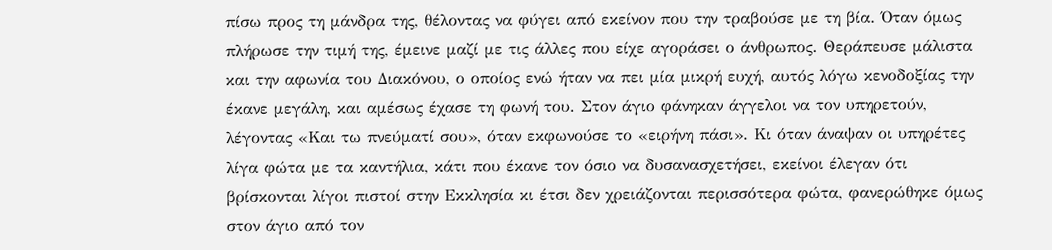πίσω προς τη μάνδρα της, θέλοντας να φύγει από εκείνον που την τραβούσε με τη βία. Όταν όμως πλήρωσε την τιμή της, έμεινε μαζί με τις άλλες που είχε αγοράσει ο άνθρωπος. Θεράπευσε μάλιστα και την αφωνία του Διακόνου, ο οποίος ενώ ήταν να πει μία μικρή ευχή, αυτός λόγω κενοδοξίας την έκανε μεγάλη, και αμέσως έχασε τη φωνή του. Στον άγιο φάνηκαν άγγελοι να τον υπηρετούν, λέγοντας «Και τω πνεύματί σου», όταν εκφωνούσε το «ειρήνη πάσι». Κι όταν άναψαν οι υπηρέτες λίγα φώτα με τα καντήλια, κάτι που έκανε τον όσιο να δυσανασχετήσει, εκείνοι έλεγαν ότι βρίσκονται λίγοι πιστοί στην Εκκλησία κι έτσι δεν χρειάζονται περισσότερα φώτα, φανερώθηκε όμως στον άγιο από τον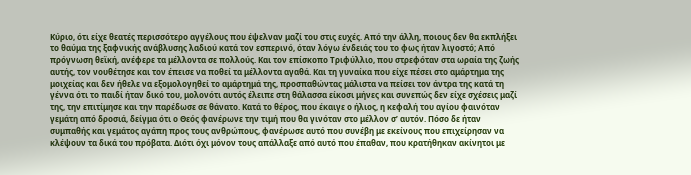Κύριο, ότι είχε θεατές περισσότερο αγγέλους που έψελναν μαζί του στις ευχές. Από την άλλη, ποιους δεν θα εκπλήξει το θαύμα της ξαφνικής ανάβλυσης λαδιού κατά τον εσπερινό, όταν λόγω ένδειάς του το φως ήταν λιγοστό; Από πρόγνωση θεϊκή, ανέφερε τα μέλλοντα σε πολλούς. Και τον επίσκοπο Τριφύλλιο, που στρεφόταν στα ωραία της ζωής αυτής, τον νουθέτησε και τον έπεισε να ποθεί τα μέλλοντα αγαθά. Και τη γυναίκα που είχε πέσει στο αμάρτημα της μοιχείας και δεν ήθελε να εξομολογηθεί το αμάρτημά της, προσπαθώντας μάλιστα να πείσει τον άντρα της κατά τη γέννα ότι το παιδί ήταν δικό του, μολονότι αυτός έλειπε στη θάλασσα είκοσι μήνες και συνεπώς δεν είχε σχέσεις μαζί της, την επιτίμησε και την παρέδωσε σε θάνατο. Κατά το θέρος, που έκαιγε ο ήλιος, η κεφαλή του αγίου φαινόταν γεμάτη από δροσιά, δείγμα ότι ο Θεός φανέρωνε την τιμή που θα γινόταν στο μέλλον σ’ αυτόν. Πόσο δε ήταν συμπαθής και γεμάτος αγάπη προς τους ανθρώπους, φανέρωσε αυτό που συνέβη με εκείνους που επιχείρησαν να κλέψουν τα δικά του πρόβατα. Διότι όχι μόνον τους απάλλαξε από αυτό που έπαθαν, που κρατήθηκαν ακίνητοι με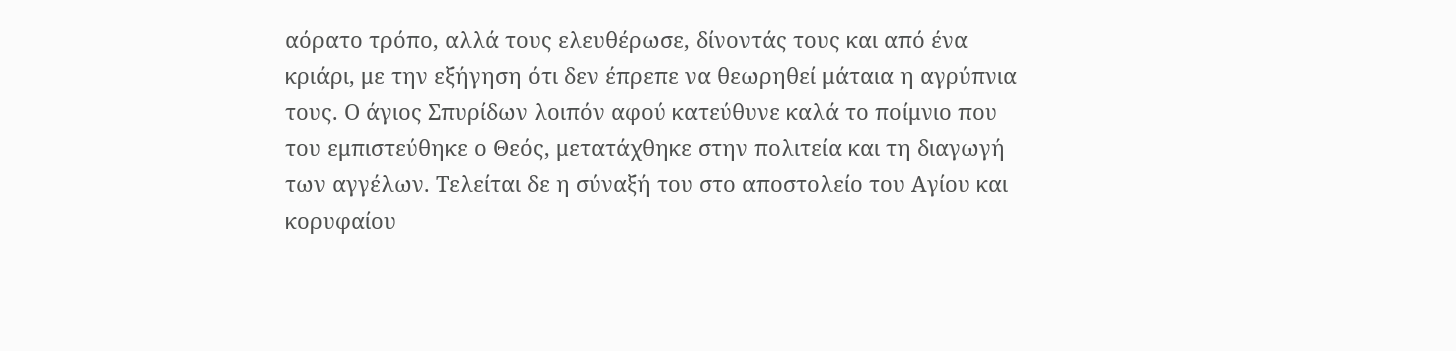αόρατο τρόπο, αλλά τους ελευθέρωσε, δίνοντάς τους και από ένα κριάρι, με την εξήγηση ότι δεν έπρεπε να θεωρηθεί μάταια η αγρύπνια τους. Ο άγιος Σπυρίδων λοιπόν αφού κατεύθυνε καλά το ποίμνιο που του εμπιστεύθηκε ο Θεός, μετατάχθηκε στην πολιτεία και τη διαγωγή των αγγέλων. Τελείται δε η σύναξή του στο αποστολείο του Αγίου και κορυφαίου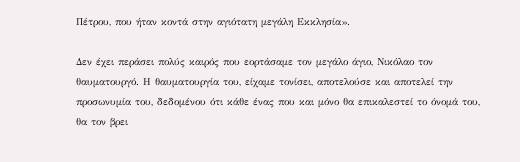Πέτρου, που ήταν κοντά στην αγιότατη μεγάλη Εκκλησία».

Δεν έχει περάσει πολύς καιρός που εορτάσαμε τον μεγάλο άγιο, Νικόλαο τον θαυματουργό. Η θαυματουργία του, είχαμε τονίσει, αποτελούσε και αποτελεί την προσωνυμία του, δεδομένου ότι κάθε ένας που και μόνο θα επικαλεστεί το όνομά του, θα τον βρει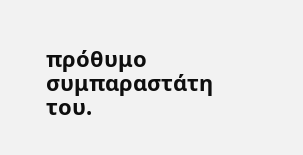πρόθυμο συμπαραστάτη του.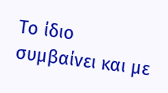Το ίδιο συμβαίνει και με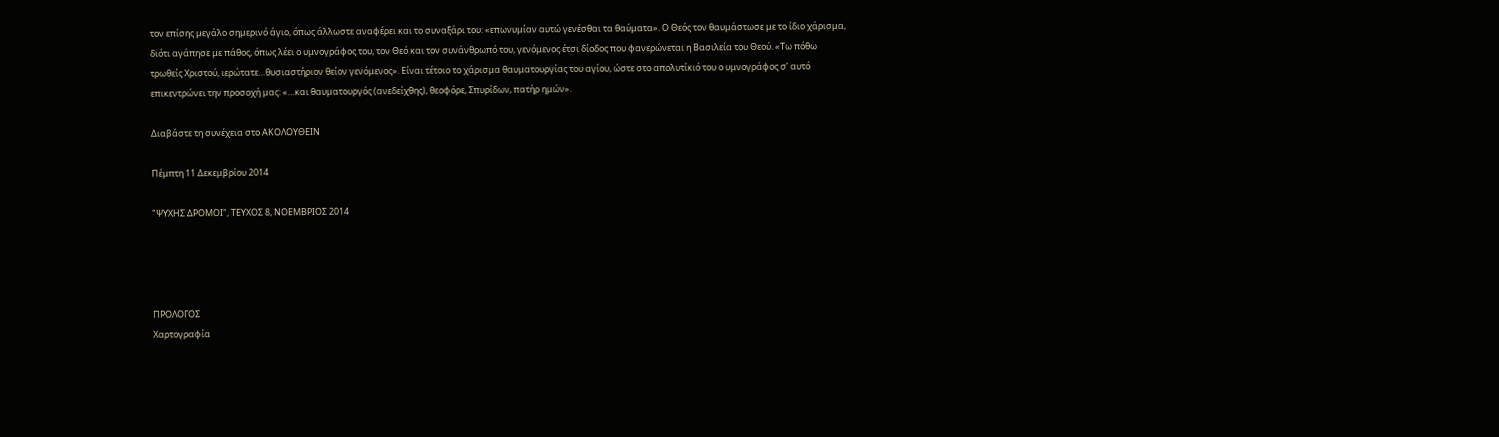τον επίσης μεγάλο σημερινό άγιο, όπως άλλωστε αναφέρει και το συναξάρι του: «επωνυμίαν αυτώ γενέσθαι τα θαύματα». Ο Θεός τον θαυμάστωσε με το ίδιο χάρισμα, διότι αγάπησε με πάθος, όπως λέει ο υμνογράφος του, τον Θεό και τον συνάνθρωπό του, γενόμενος έτσι δίοδος που φανερώνεται η Βασιλεία του Θεού. «Τω πόθω τρωθείς Χριστού, ιερώτατε…θυσιαστήριον θείον γενόμενος». Είναι τέτοιο το χάρισμα θαυματουργίας του αγίου, ώστε στο απολυτίκιό του ο υμνογράφος σ’ αυτό επικεντρώνει την προσοχή μας: «…και θαυματουργός (ανεδείχθης), θεοφόρε, Σπυρίδων, πατήρ ημών».

Διαβάστε τη συνέχεια στο ΑΚΟΛΟΥΘΕΙΝ

Πέμπτη 11 Δεκεμβρίου 2014

"ΨΥΧΗΣ ΔΡΟΜΟΙ", ΤΕΥΧΟΣ 8, ΝΟΕΜΒΡΙΟΣ 2014




ΠΡΟΛΟΓΟΣ
Χαρτογραφία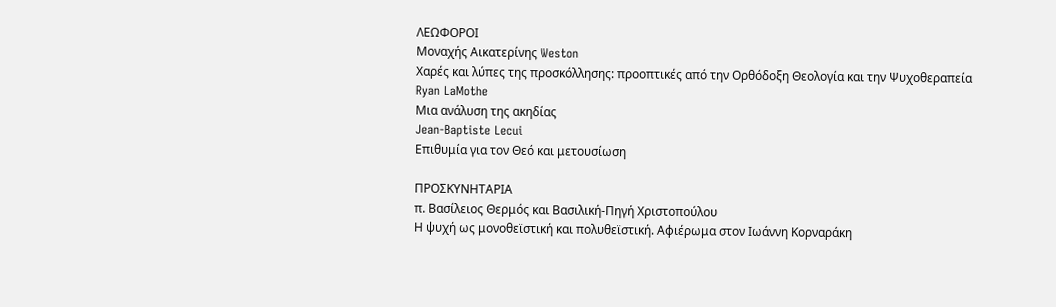ΛΕΩΦΟΡΟΙ
Μοναχής Αικατερίνης Weston
Χαρές και λύπες της προσκόλλησης: προοπτικές από την Ορθόδοξη Θεολογία και την Ψυχοθεραπεία
Ryan LaMothe
Μια ανάλυση της ακηδίας
Jean-Baptiste Lecui
Επιθυμία για τον Θεό και μετουσίωση

ΠΡΟΣΚΥΝΗΤΑΡΙΑ
π. Βασίλειος Θερμός και Βασιλική-Πηγή Χριστοπούλου
Η ψυχή ως μονοθεϊστική και πολυθεϊστική. Αφιέρωμα στον Ιωάννη Κορναράκη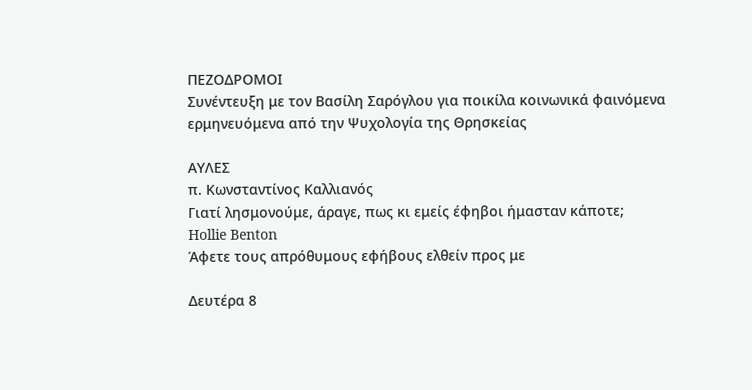ΠΕΖΟΔΡΟΜΟΙ
Συνέντευξη με τον Βασίλη Σαρόγλου για ποικίλα κοινωνικά φαινόμενα ερμηνευόμενα από την Ψυχολογία της Θρησκείας

ΑΥΛΕΣ
π. Κωνσταντίνος Καλλιανός
Γιατί λησμονούμε, άραγε, πως κι εμείς έφηβοι ήμασταν κάποτε;
Hollie Benton
Άφετε τους απρόθυμους εφήβους ελθείν προς με

Δευτέρα 8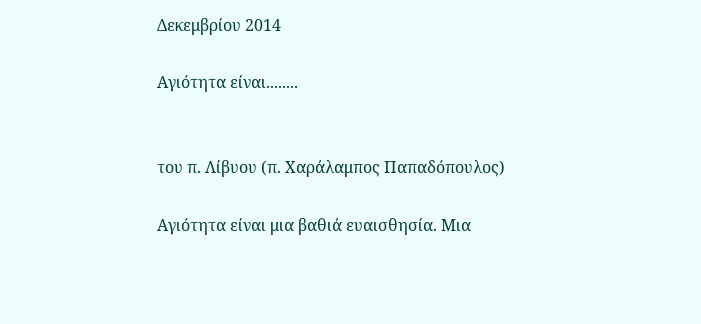Δεκεμβρίου 2014

Αγιότητα είναι........


του π. Λίβυου (π. Χαράλαμπος Παπαδόπουλος)

Αγιότητα είναι μια βαθιά ευαισθησία. Μια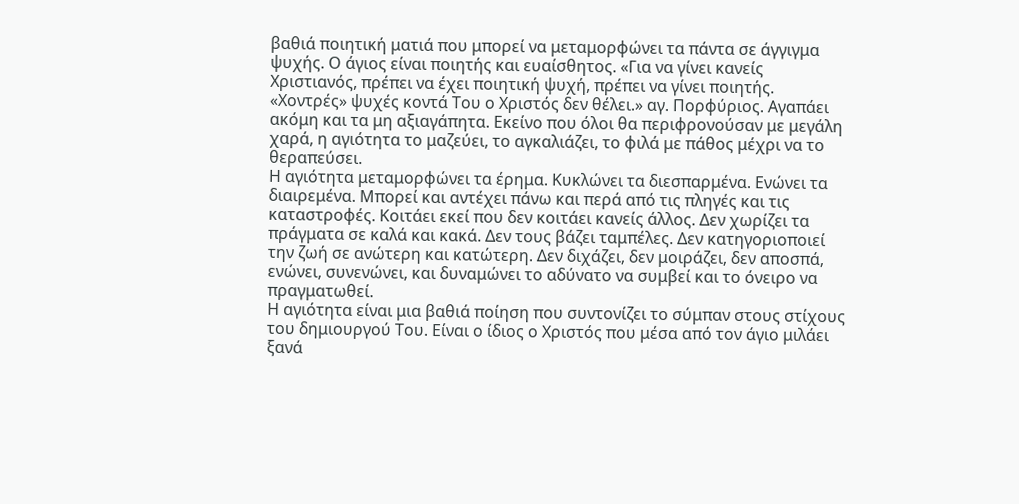βαθιά ποιητική ματιά που μπορεί να μεταμορφώνει τα πάντα σε άγγιγμα ψυχής. Ο άγιος είναι ποιητής και ευαίσθητος. «Για να γίνει κανείς Χριστιανός, πρέπει να έχει ποιητική ψυχή, πρέπει να γίνει ποιητής. «Χοντρές» ψυχές κοντά Του ο Χριστός δεν θέλει.» αγ. Πορφύριος. Αγαπάει ακόμη και τα μη αξιαγάπητα. Εκείνο που όλοι θα περιφρονούσαν με μεγάλη χαρά, η αγιότητα το μαζεύει, το αγκαλιάζει, το φιλά με πάθος μέχρι να το θεραπεύσει.
Η αγιότητα μεταμορφώνει τα έρημα. Κυκλώνει τα διεσπαρμένα. Ενώνει τα διαιρεμένα. Μπορεί και αντέχει πάνω και περά από τις πληγές και τις καταστροφές. Κοιτάει εκεί που δεν κοιτάει κανείς άλλος. Δεν χωρίζει τα πράγματα σε καλά και κακά. Δεν τους βάζει ταμπέλες. Δεν κατηγοριοποιεί την ζωή σε ανώτερη και κατώτερη. Δεν διχάζει, δεν μοιράζει, δεν αποσπά, ενώνει, συνενώνει, και δυναμώνει το αδύνατο να συμβεί και το όνειρο να πραγματωθεί.
Η αγιότητα είναι μια βαθιά ποίηση που συντονίζει το σύμπαν στους στίχους του δημιουργού Του. Είναι ο ίδιος ο Χριστός που μέσα από τον άγιο μιλάει ξανά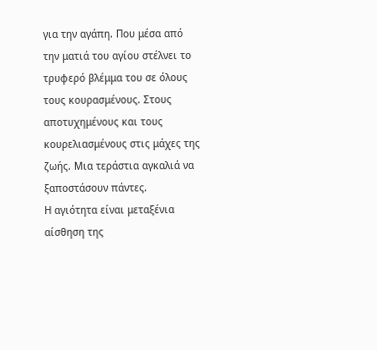για την αγάπη. Που μέσα από την ματιά του αγίου στέλνει το τρυφερό βλέμμα του σε όλους τους κουρασμένους. Στους αποτυχημένους και τους κουρελιασμένους στις μάχες της ζωής. Μια τεράστια αγκαλιά να ξαποστάσουν πάντες.
Η αγιότητα είναι μεταξένια αίσθηση της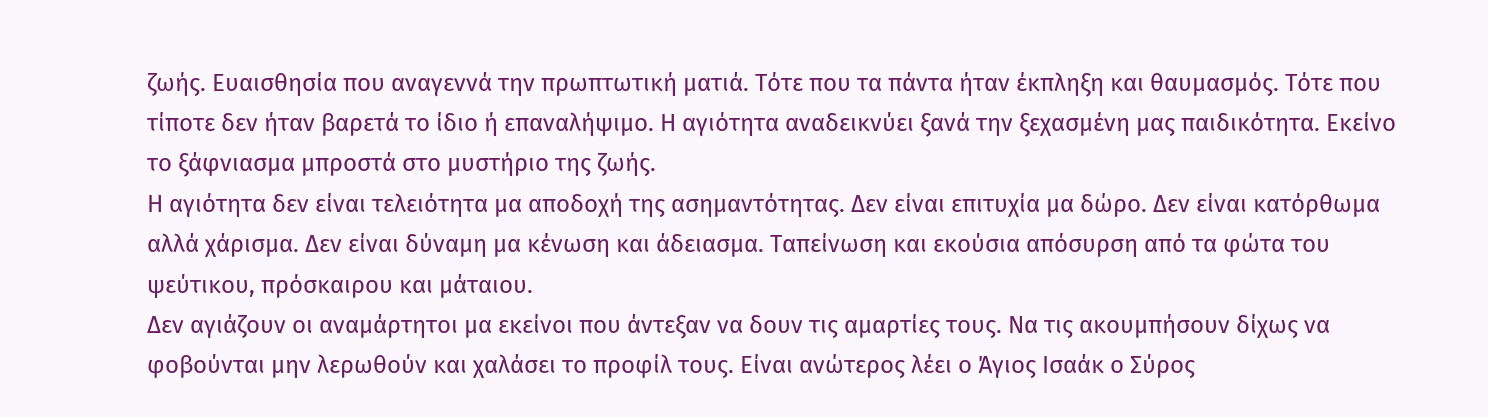ζωής. Ευαισθησία που αναγεννά την πρωπτωτική ματιά. Τότε που τα πάντα ήταν έκπληξη και θαυμασμός. Τότε που τίποτε δεν ήταν βαρετά το ίδιο ή επαναλήψιμο. Η αγιότητα αναδεικνύει ξανά την ξεχασμένη μας παιδικότητα. Εκείνο το ξάφνιασμα μπροστά στο μυστήριο της ζωής.
Η αγιότητα δεν είναι τελειότητα μα αποδοχή της ασημαντότητας. Δεν είναι επιτυχία μα δώρο. Δεν είναι κατόρθωμα αλλά χάρισμα. Δεν είναι δύναμη μα κένωση και άδειασμα. Ταπείνωση και εκούσια απόσυρση από τα φώτα του ψεύτικου, πρόσκαιρου και μάταιου.
Δεν αγιάζουν οι αναμάρτητοι μα εκείνοι που άντεξαν να δουν τις αμαρτίες τους. Να τις ακουμπήσουν δίχως να φοβούνται μην λερωθούν και χαλάσει το προφίλ τους. Είναι ανώτερος λέει ο Άγιος Ισαάκ ο Σύρος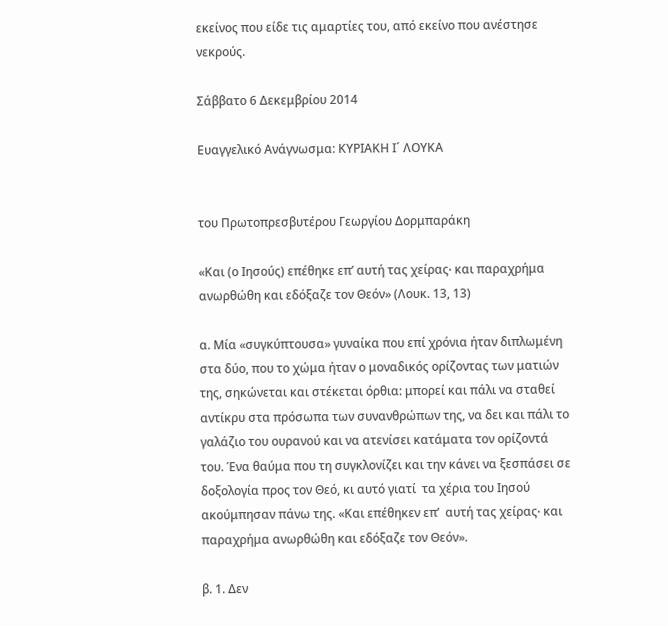εκείνος που είδε τις αμαρτίες του, από εκείνο που ανέστησε νεκρούς.

Σάββατο 6 Δεκεμβρίου 2014

Ευαγγελικό Ανάγνωσμα: ΚΥΡΙΑΚΗ Ι´ ΛΟΥΚΑ


του Πρωτοπρεσβυτέρου Γεωργίου Δορμπαράκη

«Και (ο Ιησούς) επέθηκε επ’ αυτή τας χείρας∙ και παραχρήμα ανωρθώθη και εδόξαζε τον Θεόν» (Λουκ. 13, 13)

α. Μία «συγκύπτουσα» γυναίκα που επί χρόνια ήταν διπλωμένη στα δύο, που το χώμα ήταν ο μοναδικός ορίζοντας των ματιών της, σηκώνεται και στέκεται όρθια: μπορεί και πάλι να σταθεί αντίκρυ στα πρόσωπα των συνανθρώπων της, να δει και πάλι το γαλάζιο του ουρανού και να ατενίσει κατάματα τον ορίζοντά του. Ένα θαύμα που τη συγκλονίζει και την κάνει να ξεσπάσει σε δοξολογία προς τον Θεό, κι αυτό γιατί  τα χέρια του Ιησού ακούμπησαν πάνω της. «Και επέθηκεν επ’  αυτή τας χείρας∙ και παραχρήμα ανωρθώθη και εδόξαζε τον Θεόν».

β. 1. Δεν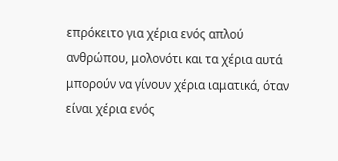επρόκειτο για χέρια ενός απλού ανθρώπου, μολονότι και τα χέρια αυτά μπορούν να γίνουν χέρια ιαματικά, όταν είναι χέρια ενός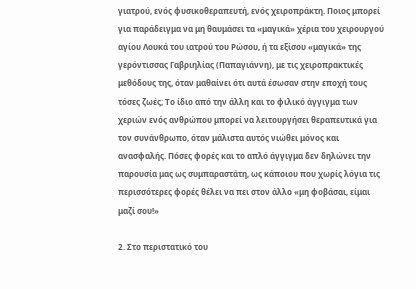γιατρού, ενός φυσικοθεραπευτή, ενός χειροπράκτη. Ποιος μπορεί για παράδειγμα να μη θαυμάσει τα «μαγικά» χέρια του χειρουργού αγίου Λουκά του ιατρού του Ρώσου, ή τα εξίσου «μαγικά» της γερόντισσας Γαβριηλίας (Παπαγιάννη), με τις χειροπρακτικές μεθόδους της, όταν μαθαίνει ότι αυτά έσωσαν στην εποχή τους τόσες ζωές; Το ίδιο από την άλλη και το φιλικό άγγιγμα των χεριών ενός ανθρώπου μπορεί να λειτουργήσει θεραπευτικά για τον συνάνθρωπο, όταν μάλιστα αυτός νιώθει μόνος και ανασφαλής. Πόσες φορές και το απλό άγγιγμα δεν δηλώνει την παρουσία μας ως συμπαραστάτη, ως κάποιου που χωρίς λόγια τις περισσότερες φορές θέλει να πει στον άλλο «μη φοβάσαι, είμαι μαζί σου!»

2. Στο περιστατικό του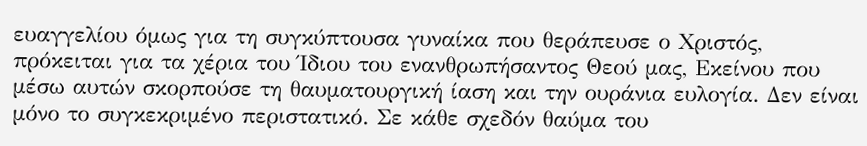ευαγγελίου όμως για τη συγκύπτουσα γυναίκα που θεράπευσε ο Χριστός, πρόκειται για τα χέρια του Ίδιου του ενανθρωπήσαντος Θεού μας, Εκείνου που μέσω αυτών σκορπούσε τη θαυματουργική ίαση και την ουράνια ευλογία. Δεν είναι μόνο το συγκεκριμένο περιστατικό. Σε κάθε σχεδόν θαύμα του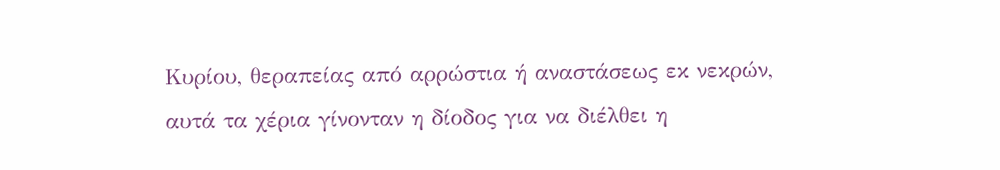Κυρίου, θεραπείας από αρρώστια ή αναστάσεως εκ νεκρών, αυτά τα χέρια γίνονταν η δίοδος για να διέλθει η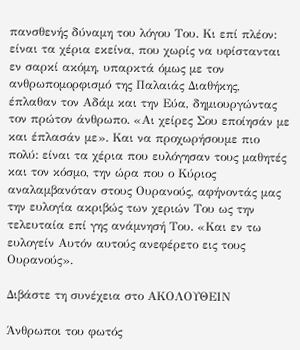πανσθενής δύναμη του λόγου Του. Κι επί πλέον: είναι τα χέρια εκείνα, που χωρίς να υφίστανται εν σαρκί ακόμη, υπαρκτά όμως με τον ανθρωπομορφισμό της Παλαιάς Διαθήκης, έπλαθαν τον Αδάμ και την Εύα, δημιουργώντας τον πρώτον άνθρωπο. «Αι χείρες Σου εποίησάν με και έπλασάν με». Και να προχωρήσουμε πιο πολύ: είναι τα χέρια που ευλόγησαν τους μαθητές και τον κόσμο, την ώρα που ο Κύριος αναλαμβανόταν στους Ουρανούς, αφήνοντάς μας την ευλογία ακριβώς των χεριών Του ως την τελευταία επί γης ανάμνησή Του. «Και εν τω ευλογείν Αυτόν αυτούς ανεφέρετο εις τους Ουρανούς».

Διβάστε τη συνέχεια στο ΑΚΟΛΟΥΘΕΙΝ

Άνθρωποι του φωτός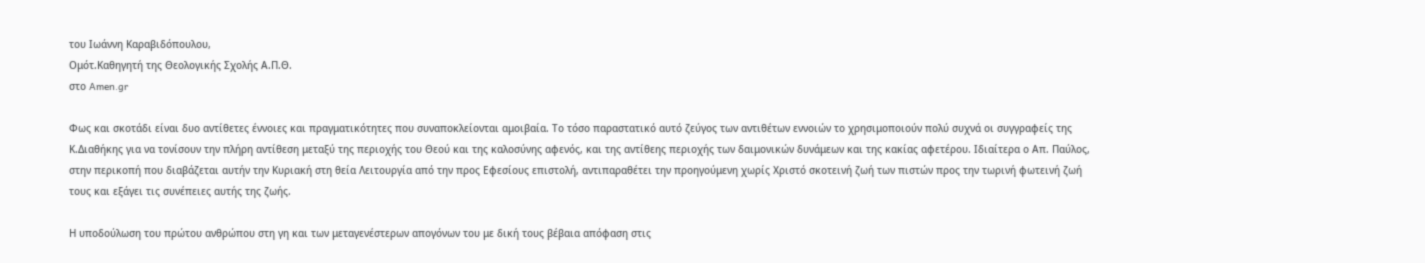του Ιωάννη Καραβιδόπουλου,
Ομότ.Καθηγητή της Θεολογικής Σχολής Α.Π.Θ.
στο Amen.gr

Φως και σκοτάδι είναι δυο αντίθετες έννοιες και πραγματικότητες που συναποκλείονται αμοιβαία. Το τόσο παραστατικό αυτό ζεύγος των αντιθέτων εννοιών το χρησιμοποιούν πολύ συχνά οι συγγραφείς της Κ.Διαθήκης για να τονίσουν την πλήρη αντίθεση μεταξύ της περιοχής του Θεού και της καλοσύνης αφενός, και της αντίθεης περιοχής των δαιμονικών δυνάμεων και της κακίας αφετέρου. Ιδιαίτερα ο Απ. Παύλος, στην περικοπή που διαβάζεται αυτήν την Κυριακή στη θεία Λειτουργία από την προς Εφεσίους επιστολή, αντιπαραθέτει την προηγούμενη χωρίς Χριστό σκοτεινή ζωή των πιστών προς την τωρινή φωτεινή ζωή τους και εξάγει τις συνέπειες αυτής της ζωής.

Η υποδούλωση του πρώτου ανθρώπου στη γη και των μεταγενέστερων απογόνων του με δική τους βέβαια απόφαση στις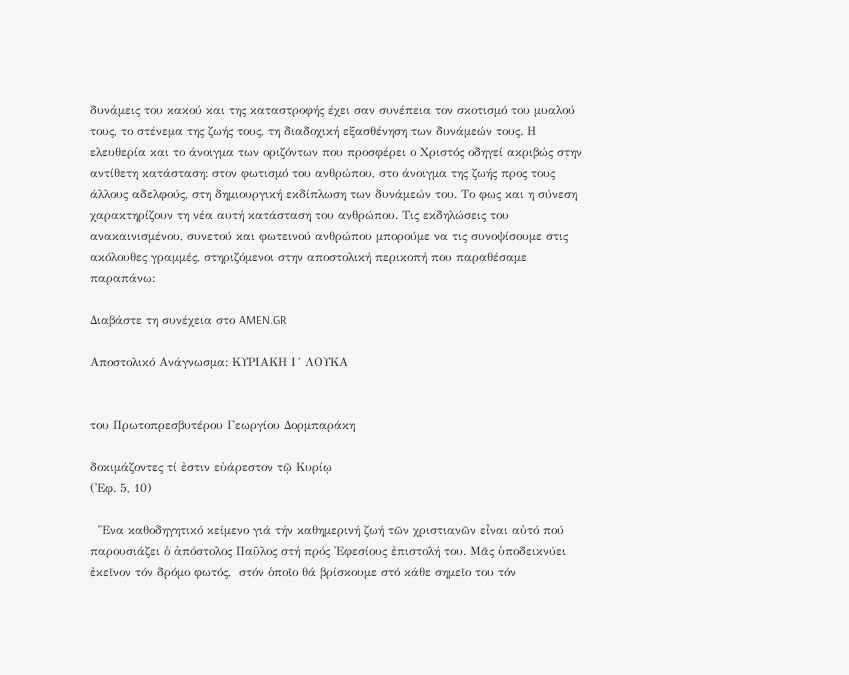δυνάμεις του κακού και της καταστροφής έχει σαν συνέπεια τον σκοτισμό του μυαλού τους, το στένεμα της ζωής τους, τη διαδοχική εξασθένηση των δυνάμεών τους. Η ελευθερία και το άνοιγμα των οριζόντων που προσφέρει ο Χριστός οδηγεί ακριβώς στην αντίθετη κατάσταση: στον φωτισμό του ανθρώπου, στο άνοιγμα της ζωής προς τους άλλους αδελφούς, στη δημιουργική εκδίπλωση των δυνάμεών του. Το φως και η σύνεση χαρακτηρίζουν τη νέα αυτή κατάσταση του ανθρώπου. Τις εκδηλώσεις του ανακαινισμένου, συνετού και φωτεινού ανθρώπου μπορούμε να τις συνοψίσουμε στις ακόλουθες γραμμές, στηριζόμενοι στην αποστολική περικοπή που παραθέσαμε παραπάνω:

Διαβάστε τη συνέχεια στο AMEN.GR

Αποστολικό Ανάγνωσμα: ΚΥΡΙΑΚΗ Ι´ ΛΟΥΚΑ


του Πρωτοπρεσβυτέρου Γεωργίου Δορμπαράκη

δοκιμάζοντες τί ἐστιν εὐάρεστον τῷ Κυρίῳ
(᾽Εφ. 5, 10)

  ῞Ενα καθοδηγητικό κείμενο γιά τήν καθημερινή ζωή τῶν χριστιανῶν εἶναι αὐτό πού παρουσιάζει ὁ ἀπόστολος Παῦλος στή πρός ᾽Εφεσίους ἐπιστολή του. Μᾶς ὑποδεικνύει ἐκεῖνον τόν δρόμο φωτός,  στόν ὁποῖο θά βρίσκουμε στό κάθε σημεῖο του τόν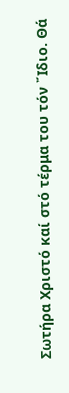Σωτήρα Χριστό καί στό τέρμα του τόν ῎Ιδιο. Θά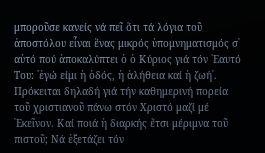μποροῦσε κανείς νά πεῖ ὅτι τά λόγια τοῦ ἀποστόλου εἶναι ἕνας μικρός ὑπομνηματισμός σ᾽ αὐτό πού ἀποκαλύπτει ὁ ὁ Κύριος γιά τόν ῾Εαυτό Του: ῾ἐγώ είμι ἡ ὁδός, ἡ ἀλήθεια καί ἡ ζωή᾽. Πρόκειται δηλαδή γιά τήν καθημερινή πορεία τοῦ χριστιανοῦ πάνω στόν Χριστό μαζί μέ ᾽Εκεῖνον. Καί ποιά ἡ διαρκής ἔτσι μέριμνα τοῦ πιστοῦ; Νά ἐξετάζει τόν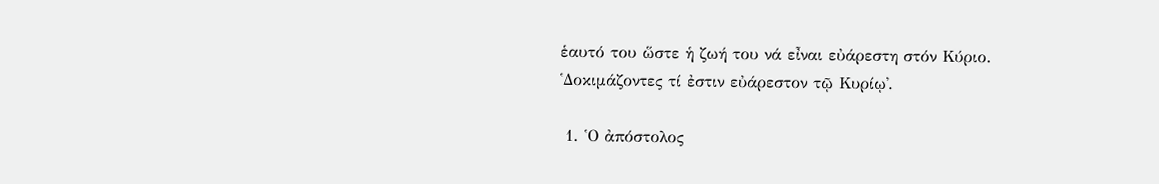ἑαυτό του ὥστε ἡ ζωή του νά εἶναι εὐάρεστη στόν Κύριο. ῾Δοκιμάζοντες τί ἐστιν εὐάρεστον τῷ Κυρίῳ᾽.

 1. ῾Ο ἀπόστολος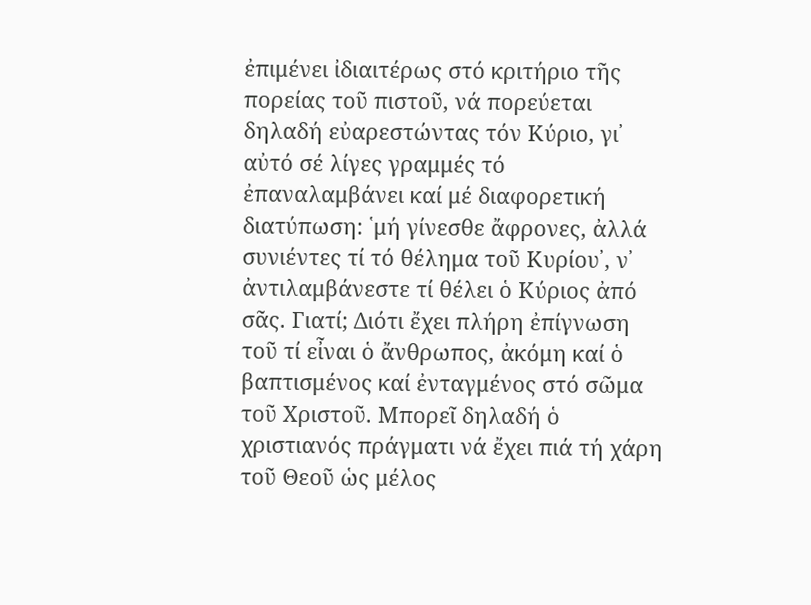ἐπιμένει ἰδιαιτέρως στό κριτήριο τῆς πορείας τοῦ πιστοῦ, νά πορεύεται δηλαδή εὐαρεστώντας τόν Κύριο, γι᾽ αὐτό σέ λίγες γραμμές τό ἐπαναλαμβάνει καί μέ διαφορετική διατύπωση: ῾μή γίνεσθε ἄφρονες, ἀλλά συνιέντες τί τό θέλημα τοῦ Κυρίου᾽, ν᾽ ἀντιλαμβάνεστε τί θέλει ὁ Κύριος ἀπό σᾶς. Γιατί; Διότι ἔχει πλήρη ἐπίγνωση τοῦ τί εἶναι ὁ ἄνθρωπος, ἀκόμη καί ὁ βαπτισμένος καί ἐνταγμένος στό σῶμα τοῦ Χριστοῦ. Μπορεῖ δηλαδή ὁ χριστιανός πράγματι νά ἔχει πιά τή χάρη τοῦ Θεοῦ ὡς μέλος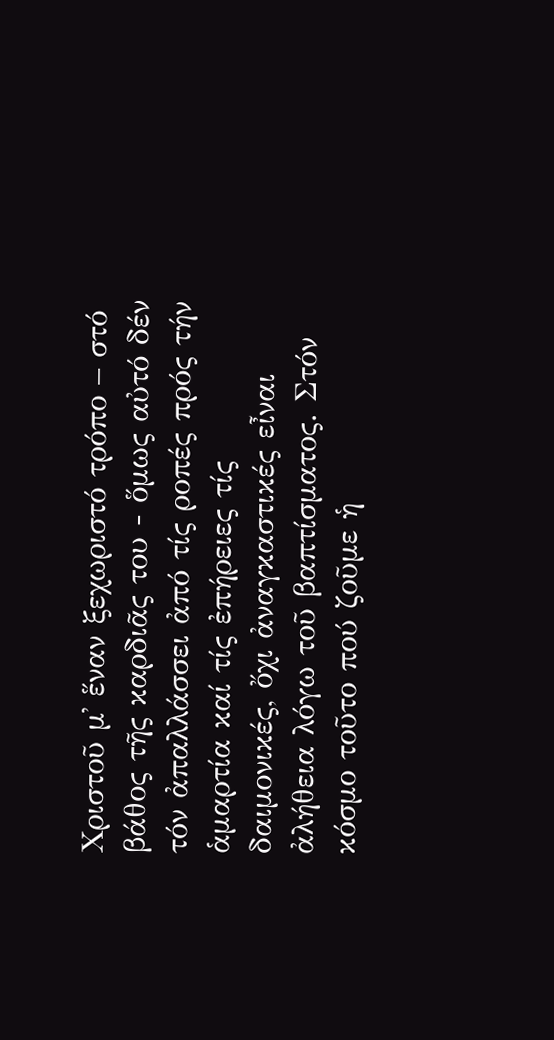Χριστοῦ μ᾽ ἕναν ξεχωριστό τρόπο – στό βάθος τῆς καρδιᾶς του - ὅμως αὐτό δέν τόν ἀπαλλάσσει ἀπό τίς ροπές πρός τήν ἁμαρτία καί τίς ἐπήρειες τίς δαιμονικές, ὄχι ἀναγκαστικές εἶναι ἀλήθεια λόγω τοῦ βαπτίσματος. Στόν κόσμο τοῦτο πού ζοῦμε ἡ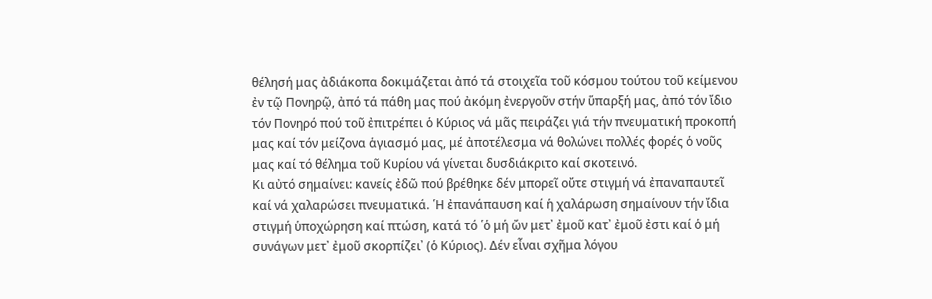θέλησή μας ἀδιάκοπα δοκιμάζεται ἀπό τά στοιχεῖα τοῦ κόσμου τούτου τοῦ κείμενου ἐν τῷ Πονηρῷ, ἀπό τά πάθη μας πού ἀκόμη ἐνεργοῦν στήν ὕπαρξή μας, ἀπό τόν ἴδιο τόν Πονηρό πού τοῦ ἐπιτρέπει ὁ Κύριος νά μᾶς πειράζει γιά τήν πνευματική προκοπή μας καί τόν μείζονα ἁγιασμό μας, μέ ἀποτέλεσμα νά θολώνει πολλές φορές ὁ νοῦς μας καί τό θέλημα τοῦ Κυρίου νά γίνεται δυσδιάκριτο καί σκοτεινό.
Κι αὐτό σημαίνει: κανείς ἐδῶ πού βρέθηκε δέν μπορεῖ οὔτε στιγμή νά ἐπαναπαυτεῖ καί νά χαλαρώσει πνευματικά. ῾Η ἐπανάπαυση καί ἡ χαλάρωση σημαίνουν τήν ἴδια στιγμή ὑποχώρηση καί πτώση, κατά τό ῾ὁ μή ὤν μετ᾽ ἐμοῦ κατ᾽ ἐμοῦ ἐστι καί ὁ μή συνάγων μετ᾽ ἐμοῦ σκορπίζει᾽ (ὁ Κύριος). Δέν εἶναι σχῆμα λόγου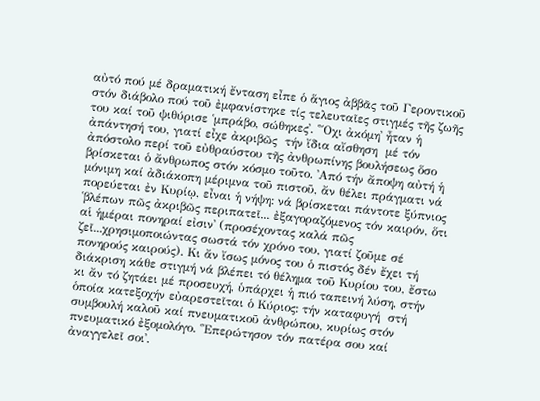αὐτό πού μέ δραματική ἔνταση εἶπε ὁ ἅγιος ἀββᾶς τοῦ Γεροντικοῦ στόν διάβολο πού τοῦ ἐμφανίστηκε τίς τελευταῖες στιγμές τῆς ζωῆς του καί τοῦ ψιθύρισε ῾μπράβο, σώθηκες᾽. ῾῎Οχι ἀκόμη᾽ ἦταν ἡ ἀπάντησή του, γιατί εἶχε ἀκριβῶς  τήν ἴδια αἴσθηση  μέ τόν ἀπόστολο περί τοῦ εὐθραύστου τῆς ἀνθρωπίνης βουλήσεως ὅσο βρίσκεται ὁ ἄνθρωπος στόν κόσμο τοῦτο. ᾽Από τήν ἄποψη αὐτή ἡ μόνιμη καί ἀδιάκοπη μέριμνα τοῦ πιστοῦ, ἄν θέλει πράγματι νά πορεύεται ἐν Κυρίῳ, εἶναι ἡ νήψη: νά βρίσκεται πάντοτε ξύπνιος ῾βλέπων πῶς ἀκριβῶς περιπατεῖ... ἐξαγοραζόμενος τόν καιρόν, ὅτι αἱ ἡμέραι πονηραί εἰσιν᾽ (προσέχοντας καλά πῶς ζεῖ...χρησιμοποιώντας σωστά τόν χρόνο του, γιατί ζοῦμε σέ πονηρούς καιρούς). Κι ἄν ἴσως μόνος του ὁ πιστός δέν ἔχει τή διάκριση κάθε στιγμή νά βλέπει τό θέλημα τοῦ Κυρίου του, ἔστω κι ἄν τό ζητάει μέ προσευχή, ὑπάρχει ἡ πιό ταπεινή λύση, στήν ὁποία κατεξοχήν εὐαρεστεῖται ὁ Κύριος: τήν καταφυγή  στή συμβουλή καλοῦ καί πνευματικοῦ ἀνθρώπου, κυρίως στόν πνευματικό ἐξομολόγο. ῾᾽Επερώτησον τόν πατέρα σου καί ἀναγγελεῖ σοι᾽.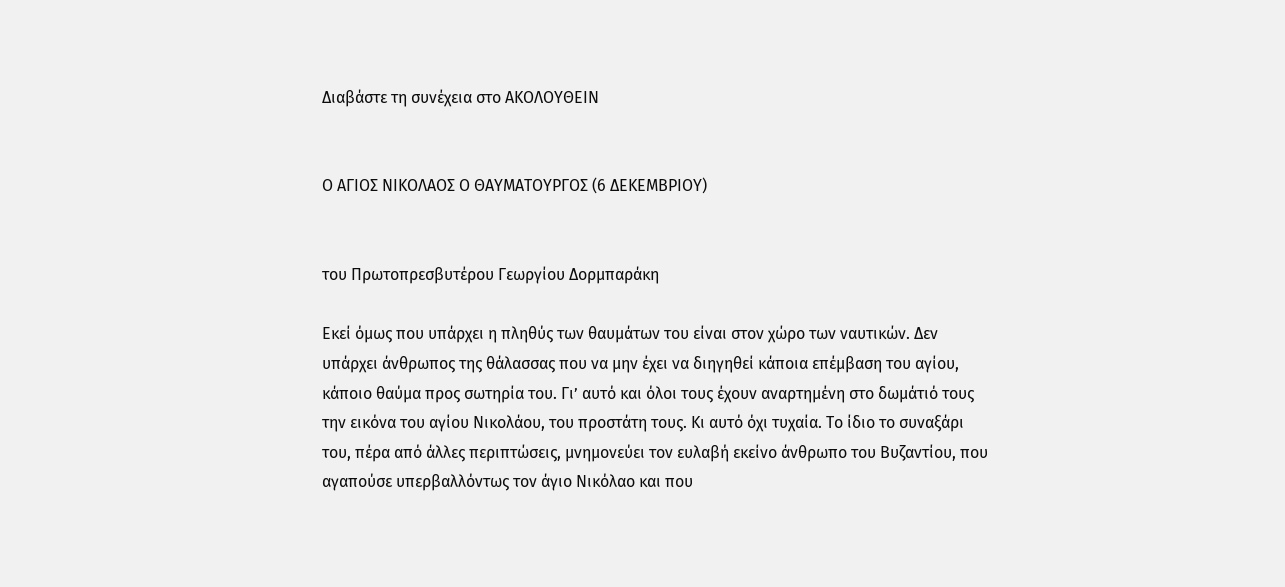Διαβάστε τη συνέχεια στο ΑΚΟΛΟΥΘΕΙΝ


Ο ΑΓΙΟΣ ΝΙΚΟΛΑΟΣ Ο ΘΑΥΜΑΤΟΥΡΓΟΣ (6 ΔΕΚΕΜΒΡΙΟΥ)


του Πρωτοπρεσβυτέρου Γεωργίου Δορμπαράκη

Εκεί όμως που υπάρχει η πληθύς των θαυμάτων του είναι στον χώρο των ναυτικών. Δεν υπάρχει άνθρωπος της θάλασσας που να μην έχει να διηγηθεί κάποια επέμβαση του αγίου, κάποιο θαύμα προς σωτηρία του. Γι’ αυτό και όλοι τους έχουν αναρτημένη στο δωμάτιό τους  την εικόνα του αγίου Νικολάου, του προστάτη τους. Κι αυτό όχι τυχαία. Το ίδιο το συναξάρι του, πέρα από άλλες περιπτώσεις, μνημονεύει τον ευλαβή εκείνο άνθρωπο του Βυζαντίου, που αγαπούσε υπερβαλλόντως τον άγιο Νικόλαο και που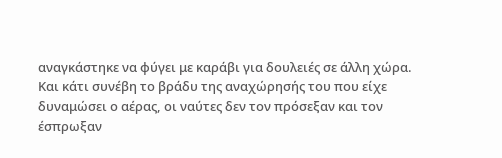αναγκάστηκε να φύγει με καράβι για δουλειές σε άλλη χώρα. Και κάτι συνέβη το βράδυ της αναχώρησής του που είχε δυναμώσει ο αέρας, οι ναύτες δεν τον πρόσεξαν και τον έσπρωξαν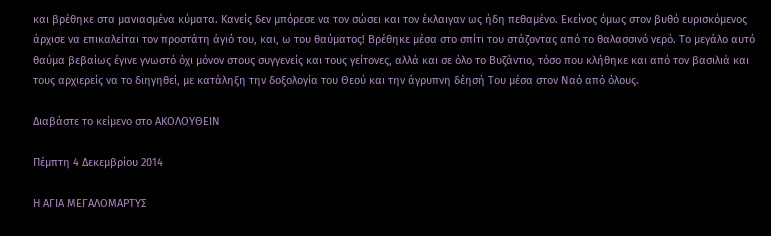και βρέθηκε στα μανιασμένα κύματα. Κανείς δεν μπόρεσε να τον σώσει και τον έκλαιγαν ως ήδη πεθαμένο. Εκείνος όμως στον βυθό ευρισκόμενος άρχισε να επικαλείται τον προστάτη άγιό του, και, ω του θαύματος! Βρέθηκε μέσα στο σπίτι του στάζοντας από το θαλασσινό νερό. Το μεγάλο αυτό θαύμα βεβαίως έγινε γνωστό όχι μόνον στους συγγενείς και τους γείτονες, αλλά και σε όλο το Βυζάντιο, τόσο που κλήθηκε και από τον βασιλιά και τους αρχιερείς να το διηγηθεί, με κατάληξη την δοξολογία του Θεού και την άγρυπνη δέησή Του μέσα στον Ναό από όλους.

Διαβάστε το κείμενο στο ΑΚΟΛΟΥΘΕΙΝ

Πέμπτη 4 Δεκεμβρίου 2014

Η ΑΓΙΑ ΜΕΓΑΛΟΜΑΡΤΥΣ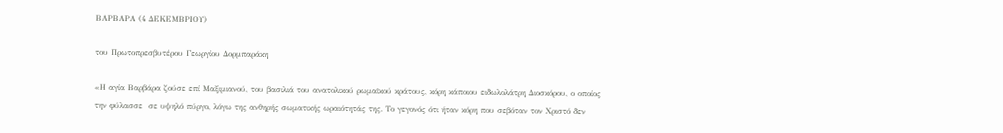ΒΑΡΒΑΡΑ (4 ΔΕΚΕΜΒΡΙΟΥ)

του Πρωτοπρεσβυτέρου Γεωργίου Δορμπαράκη

«Η αγία Βαρβάρα ζούσε επί Μαξιμιανού, του βασιλιά του ανατολικού ρωμαϊκού κράτους, κόρη κάποιου ειδωλολάτρη Διοσκόρου, ο οποίος την φύλασσε  σε υψηλό πύργο, λόγω της ανθηρής σωματικής ωραιότητάς της. Το γεγονός ότι ήταν κόρη που σεβόταν τον Χριστό δεν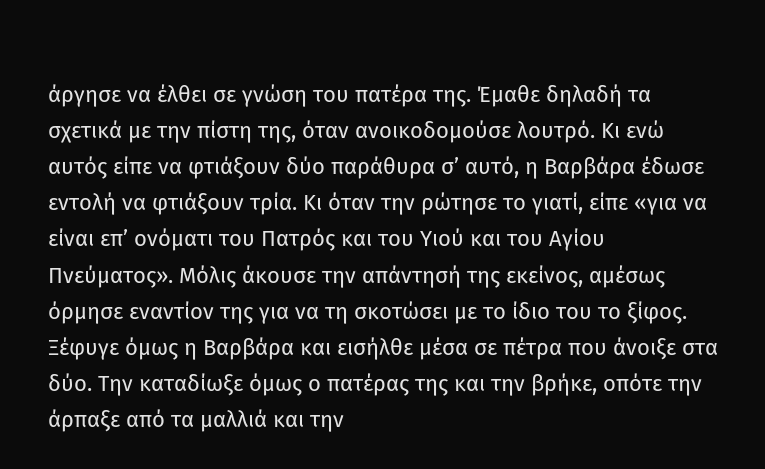άργησε να έλθει σε γνώση του πατέρα της. Έμαθε δηλαδή τα σχετικά με την πίστη της, όταν ανοικοδομούσε λουτρό. Κι ενώ αυτός είπε να φτιάξουν δύο παράθυρα σ’ αυτό, η Βαρβάρα έδωσε εντολή να φτιάξουν τρία. Κι όταν την ρώτησε το γιατί, είπε «για να είναι επ’ ονόματι του Πατρός και του Υιού και του Αγίου Πνεύματος». Μόλις άκουσε την απάντησή της εκείνος, αμέσως όρμησε εναντίον της για να τη σκοτώσει με το ίδιο του το ξίφος. Ξέφυγε όμως η Βαρβάρα και εισήλθε μέσα σε πέτρα που άνοιξε στα δύο. Την καταδίωξε όμως ο πατέρας της και την βρήκε, οπότε την άρπαξε από τα μαλλιά και την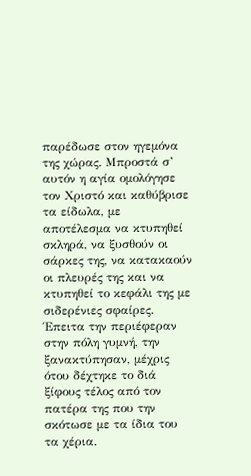παρέδωσε στον ηγεμόνα της χώρας. Μπροστά σ’  αυτόν η αγία ομολόγησε τον Χριστό και καθύβρισε τα είδωλα, με αποτέλεσμα να κτυπηθεί σκληρά, να ξυσθούν οι σάρκες της, να κατακαούν οι πλευρές της και να κτυπηθεί το κεφάλι της με σιδερένιες σφαίρες. Έπειτα την περιέφεραν στην πόλη γυμνή, την ξανακτύπησαν, μέχρις ότου δέχτηκε το διά ξίφους τέλος από τον πατέρα της που την σκότωσε με τα ίδια του τα χέρια.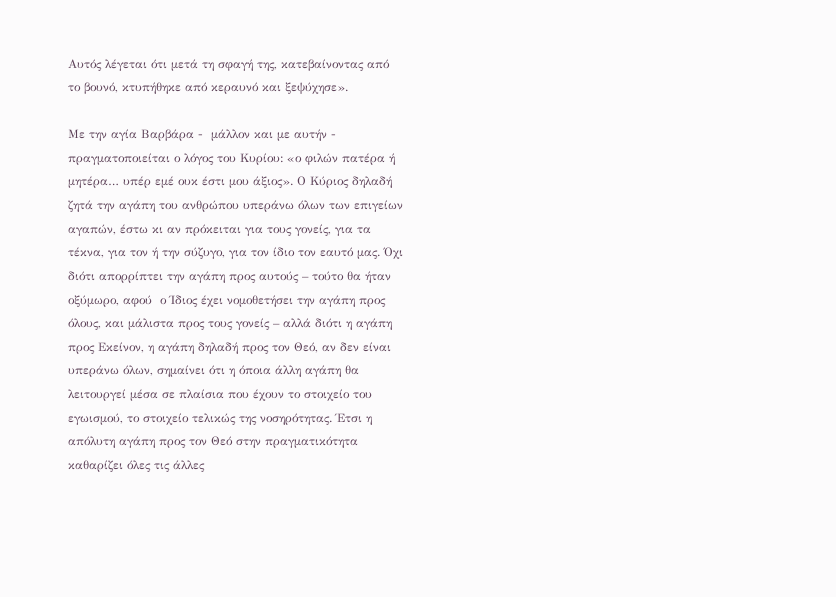Αυτός λέγεται ότι μετά τη σφαγή της, κατεβαίνοντας από το βουνό, κτυπήθηκε από κεραυνό και ξεψύχησε».

Με την αγία Βαρβάρα -  μάλλον και με αυτήν -  πραγματοποιείται ο λόγος του Κυρίου: «ο φιλών πατέρα ή μητέρα… υπέρ εμέ ουκ έστι μου άξιος». Ο Κύριος δηλαδή ζητά την αγάπη του ανθρώπου υπεράνω όλων των επιγείων αγαπών, έστω κι αν πρόκειται για τους γονείς, για τα τέκνα, για τον ή την σύζυγο, για τον ίδιο τον εαυτό μας. Όχι διότι απορρίπτει την αγάπη προς αυτούς – τούτο θα ήταν οξύμωρο, αφού  ο Ίδιος έχει νομοθετήσει την αγάπη προς όλους, και μάλιστα προς τους γονείς – αλλά διότι η αγάπη προς Εκείνον, η αγάπη δηλαδή προς τον Θεό, αν δεν είναι υπεράνω όλων, σημαίνει ότι η όποια άλλη αγάπη θα λειτουργεί μέσα σε πλαίσια που έχουν το στοιχείο του εγωισμού, το στοιχείο τελικώς της νοσηρότητας. Έτσι η απόλυτη αγάπη προς τον Θεό στην πραγματικότητα καθαρίζει όλες τις άλλες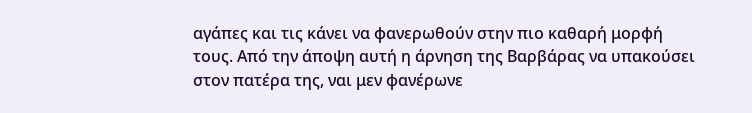αγάπες και τις κάνει να φανερωθούν στην πιο καθαρή μορφή τους. Από την άποψη αυτή η άρνηση της Βαρβάρας να υπακούσει στον πατέρα της, ναι μεν φανέρωνε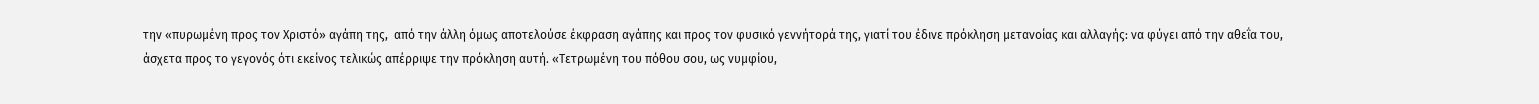την «πυρωμένη προς τον Χριστό» αγάπη της,  από την άλλη όμως αποτελούσε έκφραση αγάπης και προς τον φυσικό γεννήτορά της, γιατί του έδινε πρόκληση μετανοίας και αλλαγής: να φύγει από την αθεΐα του, άσχετα προς το γεγονός ότι εκείνος τελικώς απέρριψε την πρόκληση αυτή. «Τετρωμένη του πόθου σου, ως νυμφίου,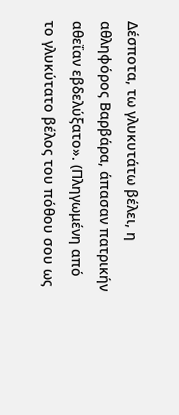Δέσποτα, τω γλυκυτάτω βέλει, η αθληφόρος Βαρβάρα, άπασαν πατρικήν αθεΐαν εβδελύξατο». (Πληγωμένη από το γλυκύτατο βέλος του πόθου σου ως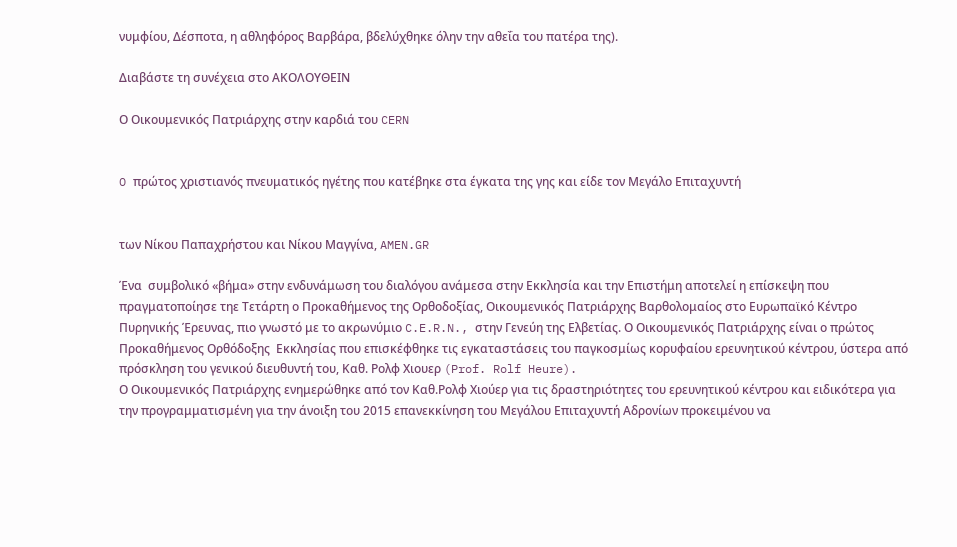νυμφίου, Δέσποτα, η αθληφόρος Βαρβάρα, βδελύχθηκε όλην την αθεΐα του πατέρα της).

Διαβάστε τη συνέχεια στο ΑΚΟΛΟΥΘΕΙΝ

Ο Οικουμενικός Πατριάρχης στην καρδιά του CERN


O πρώτος χριστιανός πνευματικός ηγέτης που κατέβηκε στα έγκατα της γης και είδε τον Μεγάλο Επιταχυντή


των Νίκου Παπαχρήστου και Νίκου Μαγγίνα, AMEN.GR

Ένα  συμβολικό «βήμα» στην ενδυνάμωση του διαλόγου ανάμεσα στην Εκκλησία και την Επιστήμη αποτελεί η επίσκεψη που πραγματοποίησε τηε Τετάρτη ο Προκαθήμενος της Ορθοδοξίας, Οικουμενικός Πατριάρχης Βαρθολομαίος στο Ευρωπαϊκό Κέντρο Πυρηνικής Έρευνας, πιο γνωστό με το ακρωνύμιο C.E.R.N., στην Γενεύη της Ελβετίας. Ο Οικουμενικός Πατριάρχης είναι ο πρώτος Προκαθήμενος Oρθόδοξης  Εκκλησίας που επισκέφθηκε τις εγκαταστάσεις του παγκοσμίως κορυφαίου ερευνητικού κέντρου, ύστερα από πρόσκληση του γενικού διευθυντή του, Καθ. Ρολφ Χιουερ (Prof. Rolf Heure).
Ο Οικουμενικός Πατριάρχης ενημερώθηκε από τον Καθ.Ρολφ Χιούερ για τις δραστηριότητες του ερευνητικού κέντρου και ειδικότερα για την προγραμματισμένη για την άνοιξη του 2015 επανεκκίνηση του Μεγάλου Επιταχυντή Αδρονίων προκειμένου να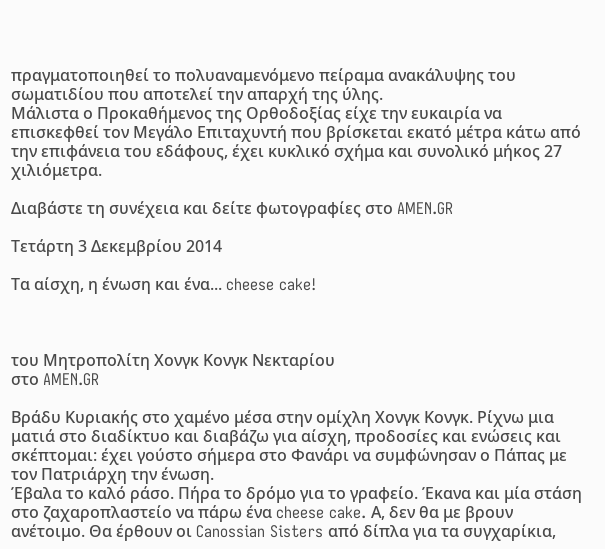πραγματοποιηθεί το πολυαναμενόμενο πείραμα ανακάλυψης τoυ σωματιδίου που αποτελεί την απαρχή της ύλης.
Μάλιστα ο Προκαθήμενος της Ορθοδοξίας είχε την ευκαιρία να επισκεφθεί τον Μεγάλο Επιταχυντή που βρίσκεται εκατό μέτρα κάτω από την επιφάνεια του εδάφους, έχει κυκλικό σχήμα και συνολικό μήκος 27 χιλιόμετρα.

Διαβάστε τη συνέχεια και δείτε φωτογραφίες στο AMEN.GR

Τετάρτη 3 Δεκεμβρίου 2014

Τα αίσχη, η ένωση και ένα... cheese cake!



του Μητροπολίτη Χονγκ Κονγκ Νεκταρίου
στο AMEN.GR

Βράδυ Κυριακής στο χαμένο μέσα στην ομίχλη Χονγκ Κονγκ. Ρίχνω μια ματιά στο διαδίκτυο και διαβάζω για αίσχη, προδοσίες και ενώσεις και σκέπτομαι: έχει γούστο σήμερα στο Φανάρι να συμφώνησαν ο Πάπας με τον Πατριάρχη την ένωση.
Έβαλα το καλό ράσο. Πήρα το δρόμο για το γραφείο. Έκανα και μία στάση στο ζαχαροπλαστείο να πάρω ένα cheese cake. Α, δεν θα με βρουν ανέτοιμο. Θα έρθουν οι Canossian Sisters από δίπλα για τα συγχαρίκια,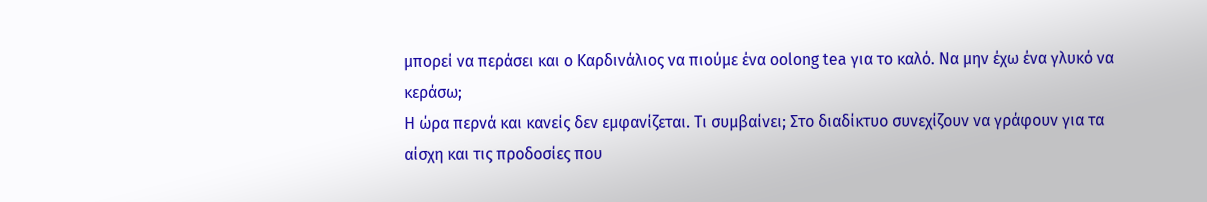μπορεί να περάσει και ο Καρδινάλιος να πιούμε ένα oolong tea για το καλό. Να μην έχω ένα γλυκό να κεράσω;
Η ώρα περνά και κανείς δεν εμφανίζεται. Τι συμβαίνει; Στο διαδίκτυο συνεχίζουν να γράφουν για τα αίσχη και τις προδοσίες που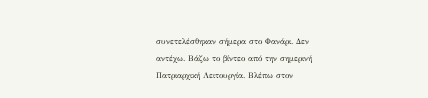συνετελέσθηκαν σήμερα στο Φανάρι. Δεν αντέχω. Βάζω το βίντεο από την σημερινή Πατριαρχική Λειτουργία. Βλέπω στον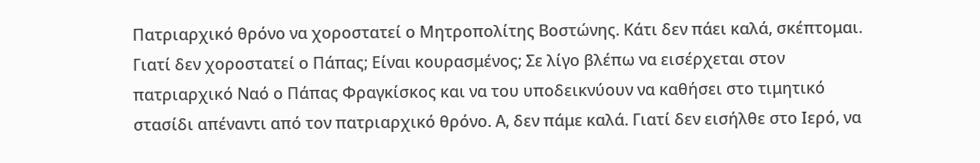Πατριαρχικό θρόνο να χοροστατεί ο Μητροπολίτης Βοστώνης. Κάτι δεν πάει καλά, σκέπτομαι. Γιατί δεν χοροστατεί ο Πάπας; Είναι κουρασμένος; Σε λίγο βλέπω να εισέρχεται στον πατριαρχικό Ναό ο Πάπας Φραγκίσκος και να του υποδεικνύουν να καθήσει στο τιμητικό στασίδι απέναντι από τον πατριαρχικό θρόνο. Α, δεν πάμε καλά. Γιατί δεν εισήλθε στο Ιερό, να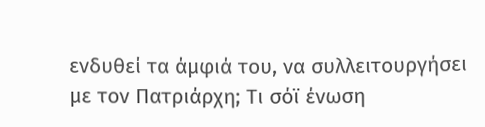ενδυθεί τα άμφιά του, να συλλειτουργήσει με τον Πατριάρχη; Τι σόϊ ένωση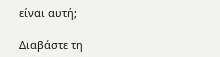είναι αυτή;

Διαβάστε τη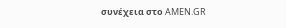συνέχεια στο AMEN.GR